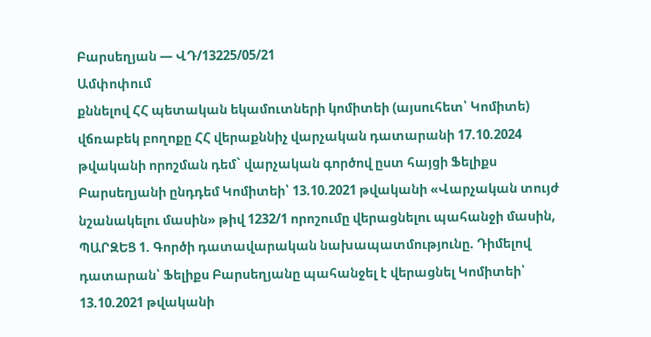Բարսեղյան — ՎԴ/13225/05/21
Ամփոփում
քննելով ՀՀ պետական եկամուտների կոմիտեի (այսուհետ՝ Կոմիտե) վճռաբեկ բողոքը ՀՀ վերաքննիչ վարչական դատարանի 17.10.2024 թվականի որոշման դեմ` վարչական գործով ըստ հայցի Ֆելիքս Բարսեղյանի ընդդեմ Կոմիտեի՝ 13.10.2021 թվականի «Վարչական տույժ նշանակելու մասին» թիվ 1232/1 որոշումը վերացնելու պահանջի մասին, ՊԱՐԶԵՑ 1. Գործի դատավարական նախապատմությունը. Դիմելով դատարան՝ Ֆելիքս Բարսեղյանը պահանջել է վերացնել Կոմիտեի՝ 13.10.2021 թվականի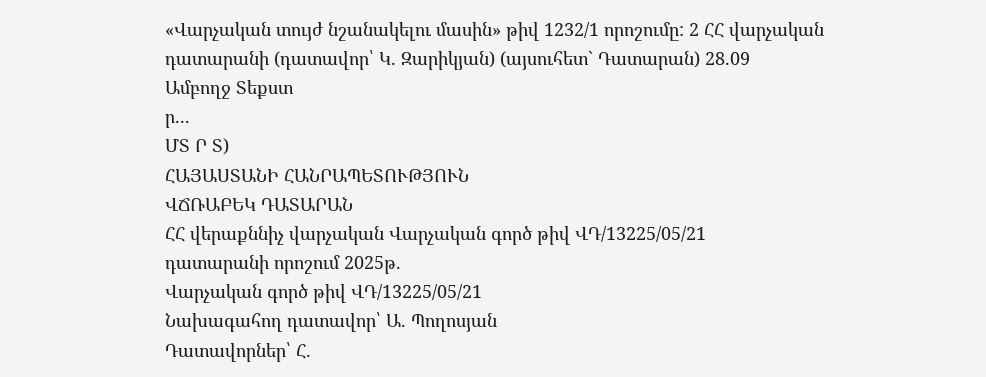«Վարչական տույժ նշանակելու մասին» թիվ 1232/1 որոշումը: 2 ՀՀ վարչական դատարանի (դատավոր՝ Կ. Զարիկյան) (այսուհետ` Դատարան) 28.09
Ամբողջ Տեքստ
ր...
ՄՏ Ր Տ)
ՀԱՅԱՍՏԱՆԻ ՀԱՆՐԱՊԵՏՈՒԹՅՈՒՆ
ՎՃՌԱԲԵԿ ԴԱՏԱՐԱՆ
ՀՀ վերաքննիչ վարչական Վարչական գործ թիվ ՎԴ/13225/05/21
դատարանի որոշում 2025թ.
Վարչական գործ թիվ ՎԴ/13225/05/21
Նախագահող դատավոր՝ Ա. Պողոսյան
Դատավորներ՝ Հ.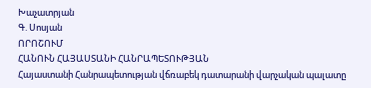Խաչատրյան
Գ. Սոսյան
ՈՐՈՇՈՒՄ
ՀԱՆՈՒՆ ՀԱՅԱՍՏԱՆԻ ՀԱՆՐԱՊԵՏՈՒԹՅԱՆ
Հայաստանի Հանրապետության վճռաբեկ դատարանի վարչական պալատը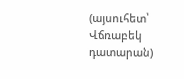(այսուհետ՝ Վճռաբեկ դատարան)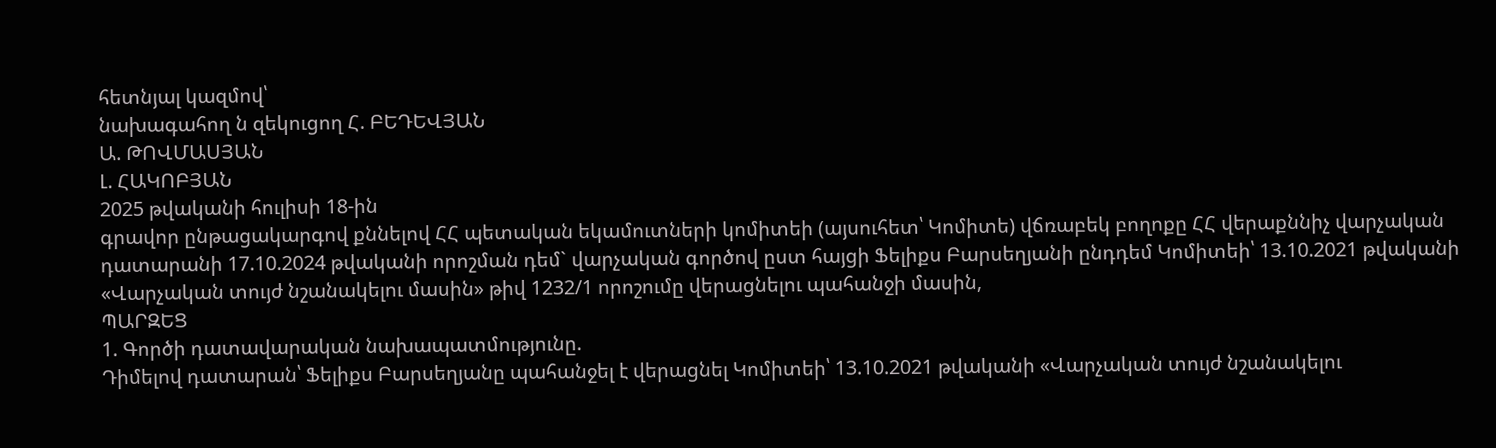հետնյալ կազմով՝
նախագահող ն զեկուցող Հ. ԲԵԴԵՎՅԱՆ
Ա. ԹՈՎՄԱՍՅԱՆ
Լ. ՀԱԿՈԲՅԱՆ
2025 թվականի հուլիսի 18-ին
գրավոր ընթացակարգով քննելով ՀՀ պետական եկամուտների կոմիտեի (այսուհետ՝ Կոմիտե) վճռաբեկ բողոքը ՀՀ վերաքննիչ վարչական դատարանի 17.10.2024 թվականի որոշման դեմ` վարչական գործով ըստ հայցի Ֆելիքս Բարսեղյանի ընդդեմ Կոմիտեի՝ 13.10.2021 թվականի «Վարչական տույժ նշանակելու մասին» թիվ 1232/1 որոշումը վերացնելու պահանջի մասին,
ՊԱՐԶԵՑ
1. Գործի դատավարական նախապատմությունը.
Դիմելով դատարան՝ Ֆելիքս Բարսեղյանը պահանջել է վերացնել Կոմիտեի՝ 13.10.2021 թվականի «Վարչական տույժ նշանակելու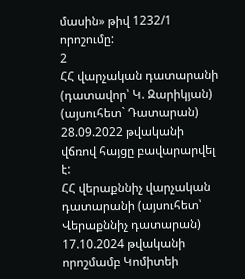մասին» թիվ 1232/1 որոշումը:
2
ՀՀ վարչական դատարանի (դատավոր՝ Կ. Զարիկյան) (այսուհետ` Դատարան) 28.09.2022 թվականի վճռով հայցը բավարարվել է:
ՀՀ վերաքննիչ վարչական դատարանի (այսուհետ՝ Վերաքննիչ դատարան) 17.10.2024 թվականի որոշմամբ Կոմիտեի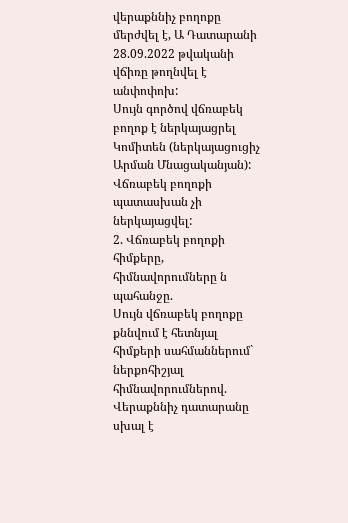վերաքննիչ բողոքը մերժվել է, Ա Դատարանի 28.09.2022 թվականի վճիռը թողնվել է անփոփոխ:
Սույն գործով վճռաբեկ բողոք է ներկայացրել Կոմիտեն (ներկայացուցիչ Արման Մնացականյան):
Վճռաբեկ բողոքի պատասխան չի ներկայացվել:
2. Վճռաբեկ բողոքի հիմքերը, հիմնավորումները ն պահանջը.
Սույն վճռաբեկ բողոքը քննվում է հետնյալ հիմքերի սահմաններում` ներքոհիշյալ հիմնավորումներով.
Վերաքննիչ դատարանը սխալ է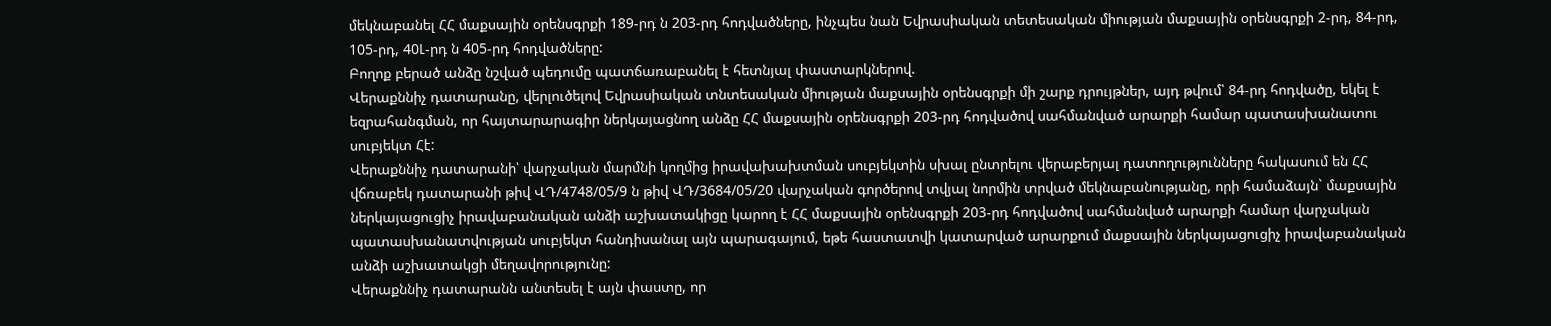մեկնաբանել ՀՀ մաքսային օրենսգրքի 189-րդ ն 203-րդ հոդվածները, ինչպես նան Եվրասիական տետեսական միության մաքսային օրենսգրքի 2-րդ, 84-րդ, 105-րդ, 40Լ-րդ ն 405-րդ հոդվածները:
Բողոք բերած անձը նշված պեդումը պատճառաբանել է հետնյալ փաստարկներով.
Վերաքննիչ դատարանը, վերլուծելով Եվրասիական տնտեսական միության մաքսային օրենսգրքի մի շարք դրույթներ, այդ թվում՝ 84-րդ հոդվածը, եկել է եզրահանգման, որ հայտարարագիր ներկայացնող անձը ՀՀ մաքսային օրենսգրքի 203-րդ հոդվածով սահմանված արարքի համար պատասխանատու սուբյեկտ Հէ:
Վերաքննիչ դատարանի՝ վարչական մարմնի կողմից իրավախախտման սուբյեկտին սխալ ընտրելու վերաբերյալ դատողությունները հակասում են ՀՀ վճռաբեկ դատարանի թիվ ՎԴ/4748/05/9 ն թիվ ՎԴ/3684/05/20 վարչական գործերով տվյալ նորմին տրված մեկնաբանությանը, որի համաձայն` մաքսային ներկայացուցիչ իրավաբանական անձի աշխատակիցը կարող է ՀՀ մաքսային օրենսգրքի 203-րդ հոդվածով սահմանված արարքի համար վարչական պատասխանատվության սուբյեկտ հանդիսանալ այն պարագայում, եթե հաստատվի կատարված արարքում մաքսային ներկայացուցիչ իրավաբանական անձի աշխատակցի մեղավորությունը:
Վերաքննիչ դատարանն անտեսել է այն փաստը, որ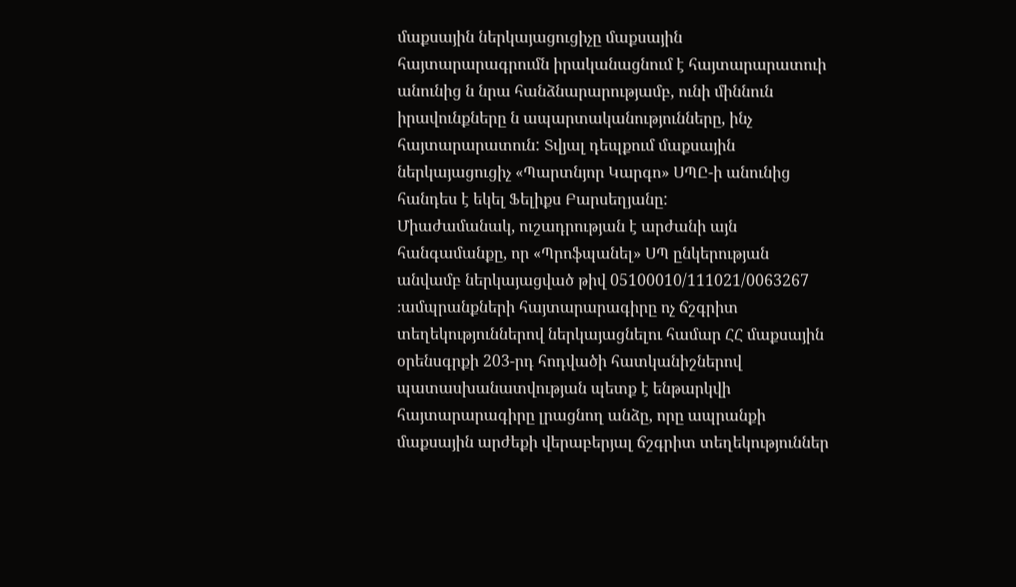մաքսային ներկայացուցիչը մաքսային հայտարարագրումն իրականացնում է հայտարարատուի անունից ն նրա հանձնարարությամբ, ունի միննուն իրավունքները ն ապարտականությունները, ինչ հայտարարատուն: Տվյալ դեպքում մաքսային ներկայացուցիչ «Պարտնյոր Կարգո» ՍՊԸ-ի անունից հանդես է եկել Ֆելիքս Բարսեղյանը:
Միաժամանակ, ուշադրության է արժանի այն հանգամանքը, որ «Պրոֆպանել» ՍՊ ընկերության անվամբ ներկայացված թիվ 05100010/111021/0063267 ։ամպրանքների հայտարարագիրը ոչ ճշգրիտ տեղեկություններով ներկայացնելու համար ՀՀ մաքսային օրենսգրքի 203-րդ հոդվածի հատկանիշներով պատասխանատվության պետք է ենթարկվի հայտարարագիրը լրացնող անձը, որը ապրանքի մաքսային արժեքի վերաբերյալ ճշգրիտ տեղեկություններ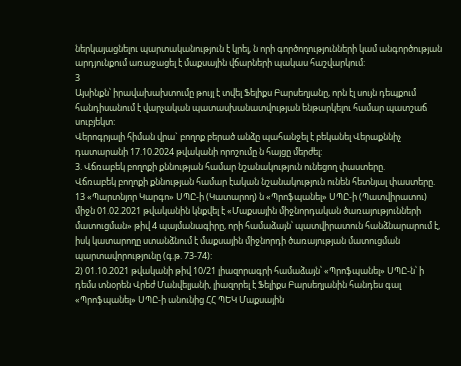ներկայացնելու պարտականություն է կրել, ն որի գործողությունների կամ անգործության արդյունքում առաջացել է մաքսային վճարների պակաս հաշվարկում:
3
Այսինքն՝ իրավախախտումը թույլ է տվել Ֆելիքս Բարսեղյանը, որն էլ սույն դեպքում հանդիսանում է վարչական պատասխանատվության ենթարկելու համար պատշաճ սուբյեկտ:
Վերոգրյալի հիման վրա` բողոք բերած անձը պահանջել է բեկանել Վերաքննիչ դատարանի 17.10.2024 թվականի որոշումը ն հայցը մերժել:
3. Վճռաբեկ բողոքի քննության համար նշանակություն ունեցող փաստերը.
Վճռաբեկ բողոքի քննության համար էական նշանակություն ունեն հետնյալ փաստերը.
13 «Պարտնյոր Կարգո» ՍՊԸ-ի (Կատարող) ն «Պրոֆպանել» ՍՊԸ-ի (Պատվիրատու) միջն 01.02.2021 թվականին կնքվել է «Մաքսային միջնորդական ծառայությունների մատուցման» թիվ 4 պայմանագիրը, որի համաձայն՝ պատվիրատուն հանձնարարում է, իսկ կատարողը ստանձնում է մաքսային միջնորդի ծառայության մատուցման պարտավորությունը (գ.թ. 73-74):
2) 01.10.2021 թվականի թիվ 10/21 լիազորագրի համաձայն՝ «Պրոֆպանել» ՍՊԸ-ն՝ ի դեմս տնօրեն Վրեժ Մանվելյանի, լիազորել է Ֆելիքս Բարսեղյանին հանդես գալ «Պրոֆպանել» ՍՊԸ-ի անունից ՀՀ ՊԵԿ Մաքսային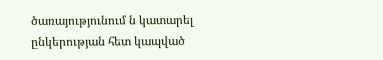ծառայությունում ն կատարել ընկերության հետ կապված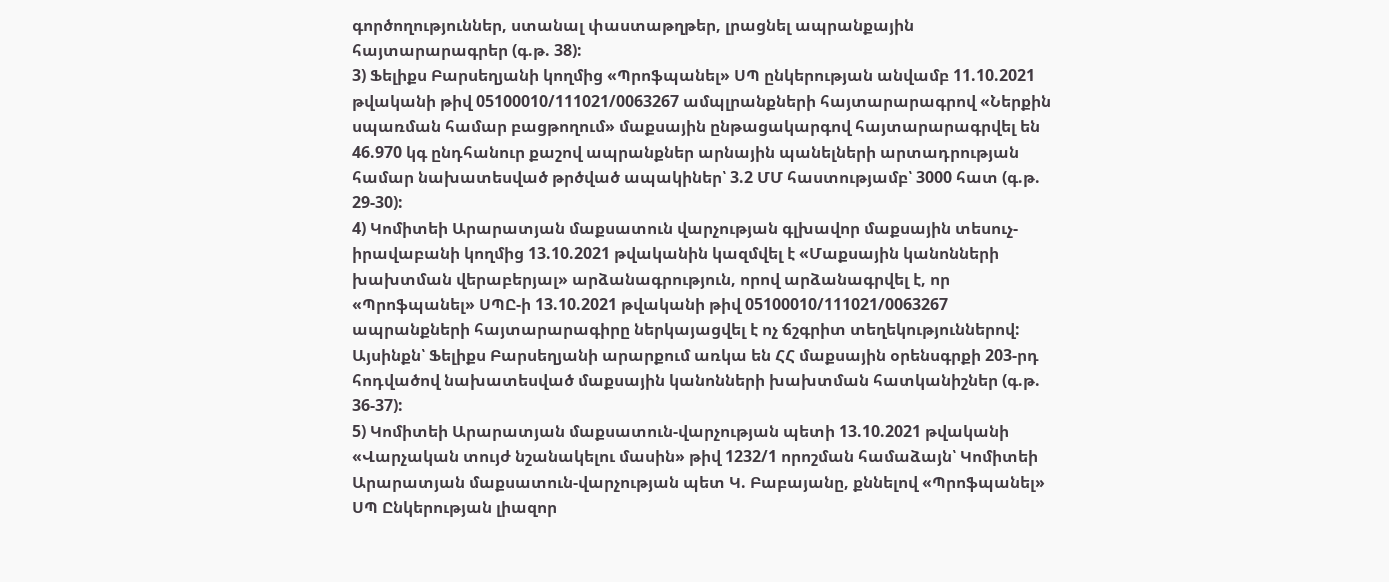գործողություններ, ստանալ փաստաթղթեր, լրացնել ապրանքային հայտարարագրեր (գ.թ. 38):
3) Ֆելիքս Բարսեղյանի կողմից «Պրոֆպանել» ՍՊ ընկերության անվամբ 11.10.2021 թվականի թիվ 05100010/111021/0063267 ամպլրանքների հայտարարագրով «Ներքին սպառման համար բացթողում» մաքսային ընթացակարգով հայտարարագրվել են 46.970 կգ ընդհանուր քաշով ապրանքներ արնային պանելների արտադրության համար նախատեսված թրծված ապակիներ՝ 3.2 ՄՄ հաստությամբ՝ 3000 հատ (գ.թ. 29-30):
4) Կոմիտեի Արարատյան մաքսատուն վարչության գլխավոր մաքսային տեսուչ- իրավաբանի կողմից 13.10.2021 թվականին կազմվել է «Մաքսային կանոնների խախտման վերաբերյալ» արձանագրություն, որով արձանագրվել է, որ «Պրոֆպանել» ՍՊԸ-ի 13.10.2021 թվականի թիվ 05100010/111021/0063267 ապրանքների հայտարարագիրը ներկայացվել է ոչ ճշգրիտ տեղեկություններով: Այսինքն՝ Ֆելիքս Բարսեղյանի արարքում առկա են ՀՀ մաքսային օրենսգրքի 203-րդ հոդվածով նախատեսված մաքսային կանոնների խախտման հատկանիշներ (գ.թ. 36-37):
5) Կոմիտեի Արարատյան մաքսատուն-վարչության պետի 13.10.2021 թվականի «Վարչական տույժ նշանակելու մասին» թիվ 1232/1 որոշման համաձայն՝ Կոմիտեի Արարատյան մաքսատուն-վարչության պետ Կ. Բաբայանը, քննելով «Պրոֆպանել» ՍՊ Ընկերության լիազոր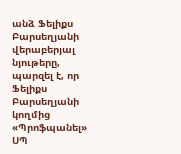անձ Ֆելիքս Բարսեղյանի վերաբերյալ նյութերը, պարզել է, որ Ֆելիքս Բարսեղյանի կողմից «Պրոֆպանել» ՍՊ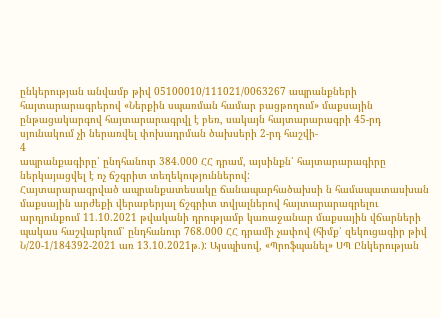ընկերության անվամբ թիվ 05100010/111021/0063267 ապրանքների հայտարարագրերով «Ներքին սպառման համար բացթողում» մաքսային ընթացակարգով հայտարարագրվլ է բեռ, սակայն հայտարարագրի 45-րդ սյունակում չի ներառվել փոխադրման ծախսերի 2-րդ հաշվի-
4
ապրանքագիրը՝ ընդհանուր 384.000 ՀՀ դրամ, այսինքն՝ հայտարարագիրը ներկայացվել է ոչ ճշգրիտ տեղեկություններով:
Հայտարարագրված ապրանքատեսակը ճանապարհածախսի ն համապատասխան մաքսային արժեքի վերաբերյալ ճշգրիտ տվյալներով հայտարարագրելու արդյունքում 11.10.2021 թվականի դրությամբ կառաջանար մաքսային վճարների պակաս հաշվարկում՝ ընդհանուր 768.000 ՀՀ դրամի չափով (հիմք՝ զեկուցագիր թիվ Ն/20-1/184392-2021 առ 13.10.2021թ.): Այսպիսով, «Պրոֆպանել» ՍՊ Ընկերության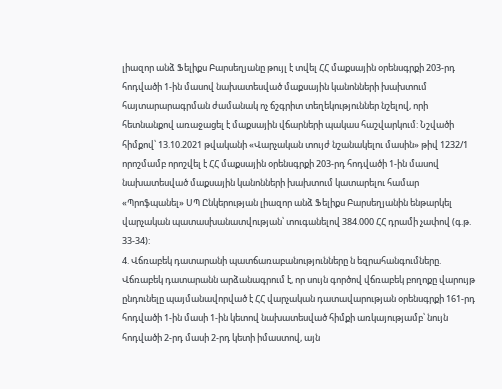լիազոր անձ Ֆելիքս Բարսեղյանը թույլ է տվել ՀՀ մաքսային օրենսգրքի 203-րդ հոդվածի 1-ին մասով նախատեսված մաքսային կանոնների խախտում հայտարարագրման ժամանակ ոչ ճշգրիտ տեղեկություններ նշելով, որի հետնանքով առաջացել է մաքսային վճարների պակաս հաշվարկում: Նշվածի հիմքով՝ 13.10.2021 թվականի «Վարչական տույժ նշանակելու մասին» թիվ 1232/1 որոշմամբ որոշվել է ՀՀ մաքսային օրենսգրքի 203-րդ հոդվածի 1-ին մասով նախատեսված մաքսային կանոնների խախտում կատարելու համար «Պրոֆպանել» ՍՊ Ընկերության լիազոր անձ Ֆելիքս Բարսեղյանին ենթարկել վարչական պատասխանատվության՝ տուգանելով 384.000 ՀՀ դրամի չափով (գ.թ. 33-34):
4. Վճռաբեկ դատարանի պատճառաբանությունները ն եզրահանգումները.
Վճռաբեկ դատարանն արձանագրում է, որ սույն գործով վճռաբեկ բողոքը վարույթ ընդունելը պայմանավորված է ՀՀ վարչական դատավարության օրենսգրքի 161-րդ հոդվածի 1-ին մասի 1-ին կետով նախատեսված հիմքի առկայությամբ՝ նույն հոդվածի 2-րդ մասի 2-րդ կետի իմաստով, այն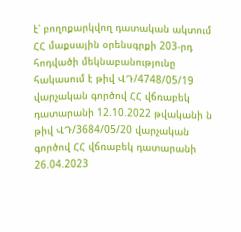է՝ բողոքարկվող դատական ակտում ՀՀ մաքսային օրենսգրքի 203-րդ հոդվածի մեկնաբանությունը հակասում է թիվ ՎԴ/4748/05/19 վարչական գործով ՀՀ վճռաբեկ դատարանի 12.10.2022 թվականի ն թիվ ՎԴ/3684/05/20 վարչական գործով ՀՀ վճռաբեկ դատարանի 26.04.2023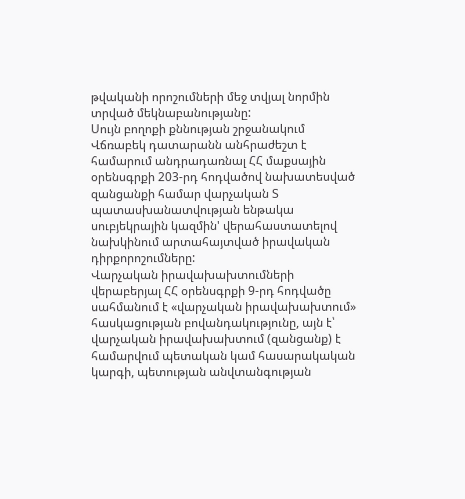թվականի որոշումների մեջ տվյալ նորմին տրված մեկնաբանությանը:
Սույն բողոքի քննության շրջանակում Վճռաբեկ դատարանն անհրաժեշտ է համարում անդրադառնալ ՀՀ մաքսային օրենսգրքի 203-րդ հոդվածով նախատեսված զանցանքի համար վարչական Տ պատասխանատվության ենթակա սուբյեկրային կազմին' վերահաստատելով նախկինում արտահայտված իրավական դիրքորոշումները:
Վարչական իրավախախտումների վերաբերյալ ՀՀ օրենսգրքի 9-րդ հոդվածը սահմանում է «վարչական իրավախախտում» հասկացության բովանդակությունը, այն է՝ վարչական իրավախախտում (զանցանք) է համարվում պետական կամ հասարակական կարգի, պետության անվտանգության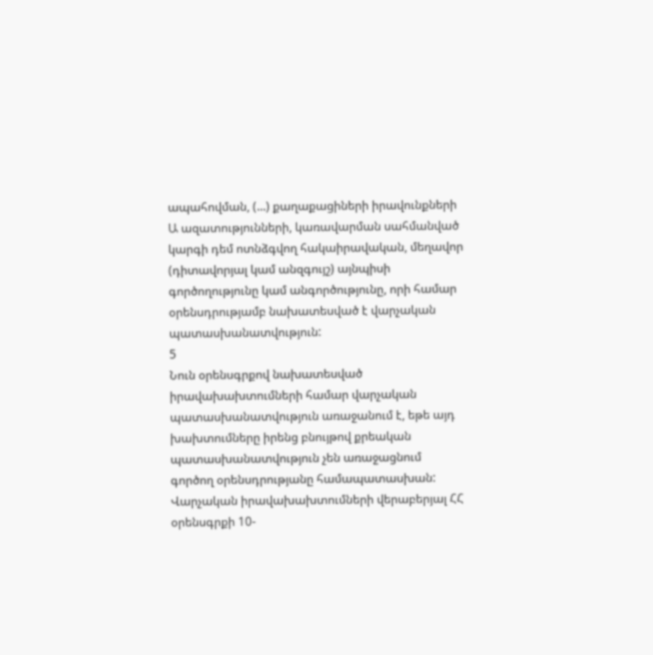ապահովման, (...) քաղաքացիների իրավունքների Ա ազատությունների, կառավարման սահմանված կարգի դեմ ոտնձգվող հակաիրավական, մեղավոր (դիտավորյալ կամ անզգույշ) այնպիսի գործողությունը կամ անգործությունը, որի համար օրենսդրությամբ նախատեսված է վարչական պատասխանատվություն:
5
Նուն օրենսգրքով նախատեսված իրավախախտումների համար վարչական պատասխանատվություն առաջանում է, եթե այդ խախտումները իրենց բնույթով քրեական պատասխանատվություն չեն առաջացնում գործող օրենսդրությանը համապատասխան:
Վարչական իրավախախտումների վերաբերյալ ՀՀ օրենսգրքի 10-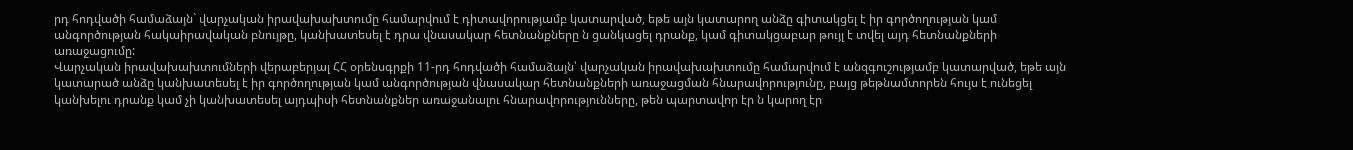րդ հոդվածի համաձայն` վարչական իրավախախտումը համարվում է դիտավորությամբ կատարված, եթե այն կատարող անձը գիտակցել է իր գործողության կամ անգործության հակաիրավական բնույթը, կանխատեսել է դրա վնասակար հետնանքները ն ցանկացել դրանք, կամ գիտակցաբար թույլ է տվել այդ հետնանքների առաջացումը:
Վարչական իրավախախտումների վերաբերյալ ՀՀ օրենսգրքի 11-րդ հոդվածի համաձայն՝ վարչական իրավախախտումը համարվում է անզգուշությամբ կատարված, եթե այն կատարած անձը կանխատեսել է իր գործողության կամ անգործության վնասակար հետնանքների առաջացման հնարավորությունը, բայց թեթնամտորեն հույս է ունեցել կանխելու դրանք կամ չի կանխատեսել այդպիսի հետնանքներ առաջանալու հնարավորությունները, թեն պարտավոր էր ն կարող էր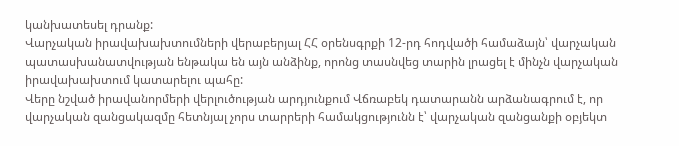կանխատեսել դրանք:
Վարչական իրավախախտումների վերաբերյալ ՀՀ օրենսգրքի 12-րդ հոդվածի համաձայն՝ վարչական պատասխանատվության ենթակա են այն անձինք, որոնց տասնվեց տարին լրացել է մինչն վարչական իրավախախտում կատարելու պահը:
Վերը նշված իրավանորմերի վերլուծության արդյունքում Վճռաբեկ դատարանն արձանագրում է, որ վարչական զանցակազմը հետնյալ չորս տարրերի համակցությունն է՝ վարչական զանցանքի օբյեկտ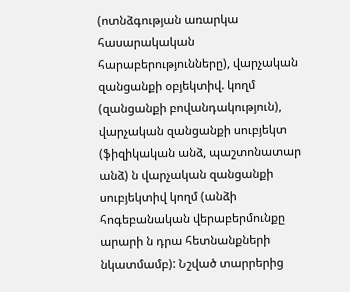(ոտնձգության առարկա հասարակական հարաբերությունները), վարչական զանցանքի օբյեկտիվ. կողմ (զանցանքի բովանդակություն), վարչական զանցանքի սուբյեկտ (ֆիզիկական անձ, պաշտոնատար անձ) ն վարչական զանցանքի սուբյեկտիվ կողմ (անձի հոգեբանական վերաբերմունքը արարի ն դրա հետնանքների նկատմամբ): Նշված տարրերից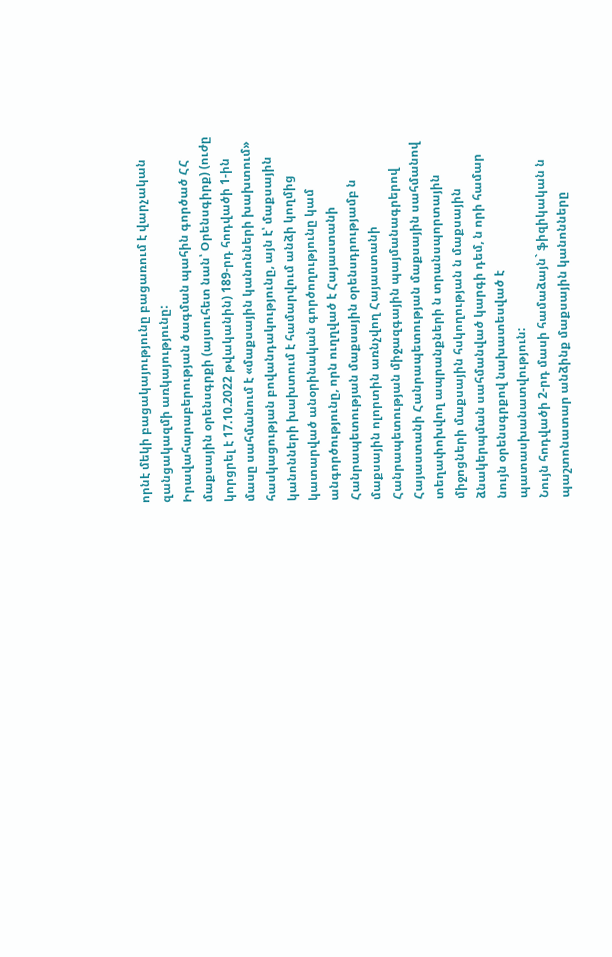որնէ մեկի բացակայությունը բացառում է վարչական զանցակազմի առկայությունը:
Իրավահարաբերության ծագման պահին գործած ՀՀ մաքսային օրենսգրքի (այսուհետ նան՝ Օրենսգիրք) (ուժը կորցրել է 17.10.2022 թվականին) 189-րդ հոդվածի 1-ին մասը սահմանում է «մաքսային կանոնների խախտում» հասկացության բովանդակությունը, այն է՝ մաքսային կանոնների խախտում է համարվում անձի կողմից կատարված անօրինական գործողությունը կամ անգործությունը, որն ուղղված է Հայաստանի Հանրապետության մաքսային օրենսդրությամբ ն մաքսային ոլորտին առնչվող Հայաստանի Հանրապետության միջազգային պայմանագրերով Հայաստանի Հանրապետության մաքսային սահմանով տեղափոխվող ապրանքների ն տրանսպորտային միջոցների մաքսային հսկողության ն մաքսային ձնակերպման սահմանված կարգի դեմ, ն որի համար նույն օրենսգրքով նախատեսված է պատասխանատվություն:
Նույն հոդվածի 2-րդ մասի համաձայն` ֆիզիկական ն պաշտոնատար անձինք մաքսային կանոնները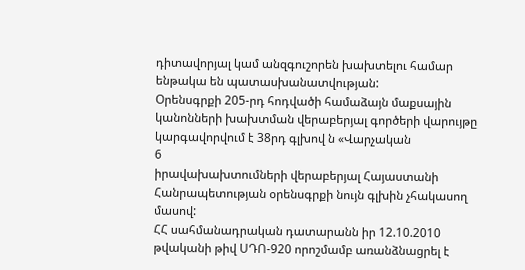դիտավորյալ կամ անզգուշորեն խախտելու համար ենթակա են պատասխանատվության:
Օրենսգրքի 205-րդ հոդվածի համաձայն մաքսային կանոնների խախտման վերաբերյալ գործերի վարույթը կարգավորվում է 38րդ գլխով ն «Վարչական
6
իրավախախտումների վերաբերյալ Հայաստանի Հանրապետության օրենսգրքի նույն գլխին չհակասող մասով:
ՀՀ սահմանադրական դատարանն իր 12.10.2010 թվականի թիվ ՍԴՈ-920 որոշմամբ առանձնացրել է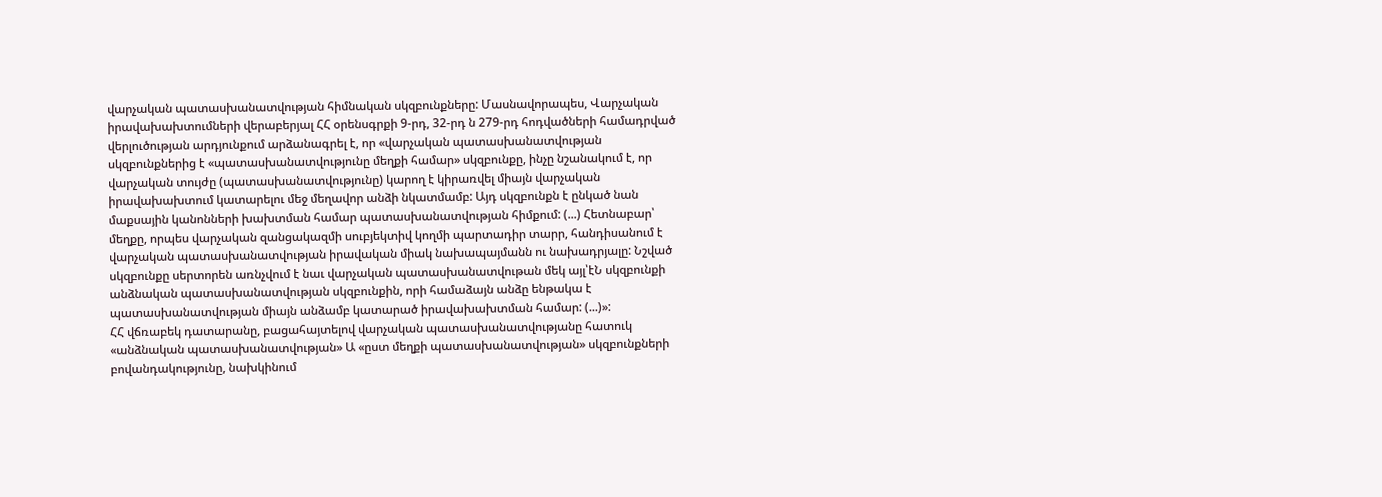վարչական պատասխանատվության հիմնական սկզբունքները: Մասնավորապես, Վարչական իրավախախտումների վերաբերյալ ՀՀ օրենսգրքի 9-րդ, 32-րդ ն 279-րդ հոդվածների համադրված վերլուծության արդյունքում արձանագրել է, որ «վարչական պատասխանատվության սկզբունքներից է «պատասխանատվությունը մեղքի համար» սկզբունքը, ինչը նշանակում է, որ վարչական տույժը (պատասխանատվությունը) կարող է կիրառվել միայն վարչական իրավախախտում կատարելու մեջ մեղավոր անձի նկատմամբ: Այդ սկզբունքն է ընկած նան մաքսային կանոնների խախտման համար պատասխանատվության հիմքում: (...) Հետնաբար՝ մեղքը, որպես վարչական զանցակազմի սուբյեկտիվ կողմի պարտադիր տարր, հանդիսանում է վարչական պատասխանատվության իրավական միակ նախապայմանն ու նախադրյալը: Նշված սկզբունքը սերտորեն առնչվում է նաւ վարչական պատասխանատվութան մեկ այլ՝էՆ սկզբունքի անձնական պատասխանատվության սկզբունքին, որի համաձայն անձը ենթակա է պատասխանատվության միայն անձամբ կատարած իրավախախտման համար: (...)»:
ՀՀ վճռաբեկ դատարանը, բացահայտելով վարչական պատասխանատվությանը հատուկ «անձնական պատասխանատվության» Ա «ըստ մեղքի պատասխանատվության» սկզբունքների բովանդակությունը, նախկինում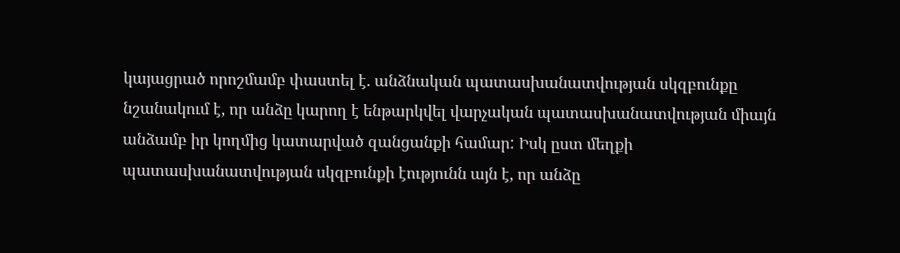կայացրած որոշմամբ փաստել է. անձնական պատասխանատվության սկզբունքը նշանակում է, որ անձը կարող է ենթարկվել վարչական պատասխանատվության միայն անձամբ իր կողմից կատարված զանցանքի համար: Իսկ ըստ մեղքի պատասխանատվության սկզբունքի էությունն այն է, որ անձը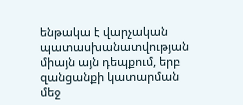ենթակա է վարչական պատասխանատվության միայն այն դեպքում, երբ զանցանքի կատարման մեջ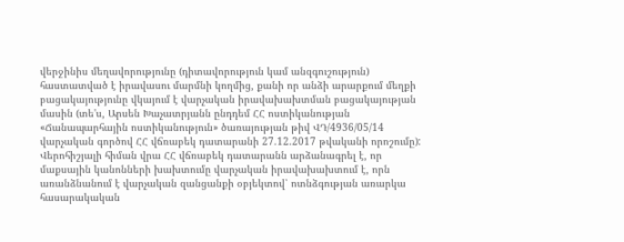վերջինիս մեղավորությունը (դիտավորություն կամ անզգուշություն) հաստատված է իրավասու մարմնի կողմից, քանի որ անձի արարքում մեղքի բացակայությունը վկայում է վարչական իրավախախտման բացակայության մասին (տե'ս, Արսեն Խաչատրյանն ընդդեմ ՀՀ ոստիկանության «Ճանապարհային ոստիկանություն» ծառայության թիվ ՎԴ/4936/05/14 վարչական գործով ՀՀ վճռաբեկ դատարանի 27.12.2017 թվականի որոշումը):
Վերոհիշյալի հիման վրա ՀՀ վճռաբեկ դատարանն արձանագրել է, որ մաքսային կանոնների խախտումը վարչական իրավախախտում է, որն առանձնանում է վարչական զանցանքի օբյեկտով՝ ոտնձգության առարկա հասարակական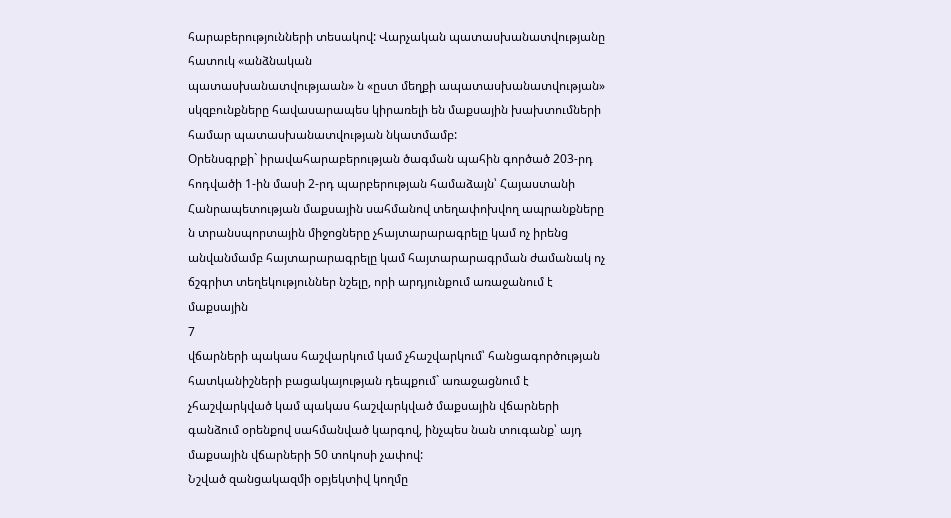հարաբերությունների տեսակով: Վարչական պատասխանատվությանը հատուկ «անձնական
պատասխանատվությաան» ն «ըստ մեղքի ապատասխանատվության» սկզբունքները հավասարապես կիրառելի են մաքսային խախտումների համար պատասխանատվության նկատմամբ:
Օրենսգրքի` իրավահարաբերության ծագման պահին գործած 203-րդ հոդվածի 1-ին մասի 2-րդ պարբերության համաձայն՝ Հայաստանի Հանրապետության մաքսային սահմանով տեղափոխվող ապրանքները ն տրանսպորտային միջոցները չհայտարարագրելը կամ ոչ իրենց անվանմամբ հայտարարագրելը կամ հայտարարագրման ժամանակ ոչ ճշգրիտ տեղեկություններ նշելը, որի արդյունքում առաջանում է մաքսային
7
վճարների պակաս հաշվարկում կամ չհաշվարկում՝ հանցագործության հատկանիշների բացակայության դեպքում` առաջացնում է չհաշվարկված կամ պակաս հաշվարկված մաքսային վճարների գանձում օրենքով սահմանված կարգով, ինչպես նան տուգանք՝ այդ մաքսային վճարների 50 տոկոսի չափով:
Նշված զանցակազմի օբյեկտիվ կողմը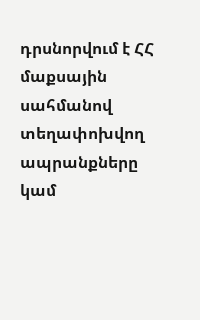դրսնորվում է ՀՀ մաքսային սահմանով տեղափոխվող ապրանքները կամ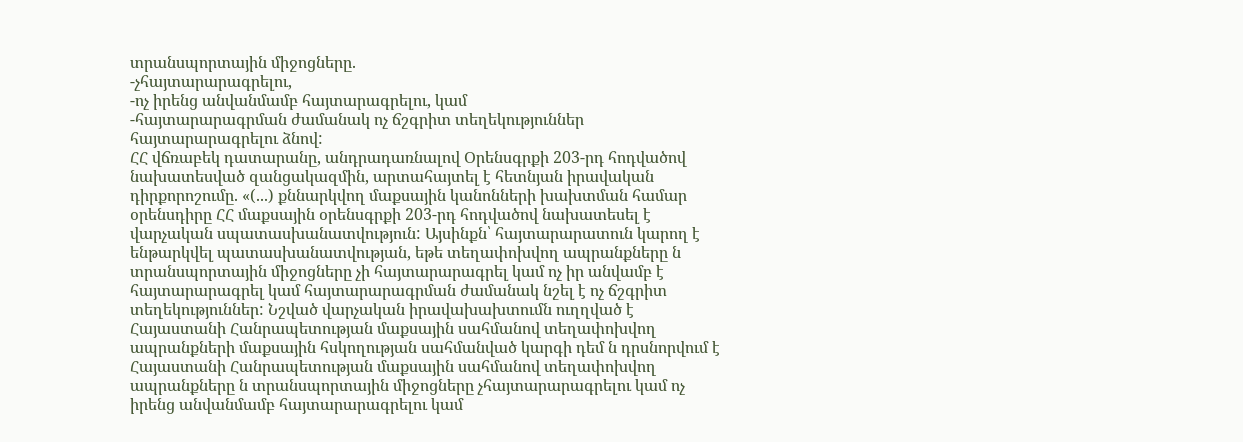տրանսպորտային միջոցները.
-չհայտարարագրելու,
-ոչ իրենց անվանմամբ հայտարագրելու, կամ
-հայտարարագրման ժամանակ ոչ ճշգրիտ տեղեկություններ հայտարարագրելու ձնով:
ՀՀ վճռաբեկ դատարանը, անդրադառնալով Օրենսգրքի 203-րդ հոդվածով նախատեսված զանցակազմին, արտահայտել է հետնյան իրավական դիրքորոշումը. «(...) քննարկվող մաքսային կանոնների խախտման համար օրենսդիրը ՀՀ մաքսային օրենսգրքի 203-րդ հոդվածով նախատեսել է վարչական սպատասխանատվություն: Այսինքն՝ հայտարարատուն կարող է ենթարկվել պատասխանատվության, եթե տեղափոխվող ապրանքները ն տրանսպորտային միջոցները չի հայտարարագրել կամ ոչ իր անվամբ է հայտարարագրել կամ հայտարարագրման ժամանակ նշել է ոչ ճշգրիտ տեղեկություններ: Նշված վարչական իրավախախտումն ուղղված է Հայաստանի Հանրապետության մաքսային սահմանով տեղափոխվող ապրանքների մաքսային հսկողության սահմանված կարգի դեմ ն դրսնորվում է Հայաստանի Հանրապետության մաքսային սահմանով տեղափոխվող ապրանքները ն տրանսպորտային միջոցները չհայտարարագրելու կամ ոչ իրենց անվանմամբ հայտարարագրելու կամ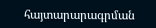հայտարարագրման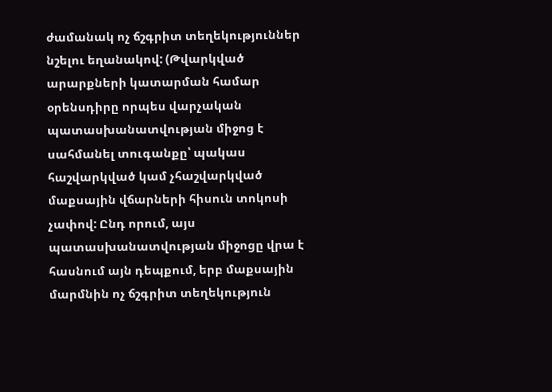ժամանակ ոչ ճշգրիտ տեղեկություններ նշելու եղանակով: (Թվարկված արարքների կատարման համար օրենսդիրը որպես վարչական պատասխանատվության միջոց է սահմանել տուգանքը՝ պակաս հաշվարկված կամ չհաշվարկված մաքսային վճարների հիսուն տոկոսի չափով: Ընդ որում, այս պատասխանատվության միջոցը վրա է հասնում այն դեպքում, երբ մաքսային մարմնին ոչ ճշգրիտ տեղեկություն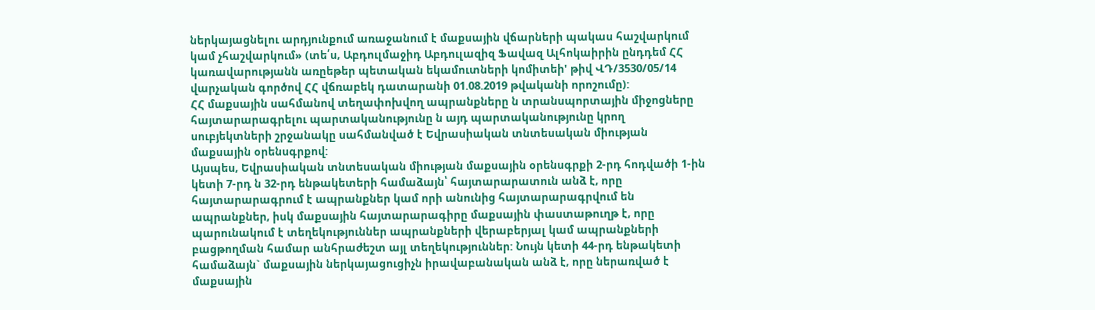ներկայացնելու արդյունքում առաջանում է մաքսային վճարների պակաս հաշվարկում կամ չհաշվարկում» (տե՛ս, Աբդուլմաջիդ Աբդուլազիզ Ֆավազ Ալհոկաիրին ընդդեմ ՀՀ կառավարությանն առըեթեր պետական եկամուտների կոմիտեի' թիվ ՎԴ/3530/05/14 վարչական գործով ՀՀ վճռաբեկ դատարանի 01.08.2019 թվականի որոշումը):
ՀՀ մաքսային սահմանով տեղափոխվող ապրանքները ն տրանսպորտային միջոցները հայտարարագրելու պարտականությունը ն այդ պարտականությունը կրող սուբյեկտների շրջանակը սահմանված է Եվրասիական տնտեսական միության մաքսային օրենսգրքով:
Այսպես, Եվրասիական տնտեսական միության մաքսային օրենսգրքի 2-րդ հոդվածի 1-ին կետի 7-րդ ն 32-րդ ենթակետերի համաձայն՝ հայտարարատուն անձ է, որը հայտարարագրում է ապրանքներ կամ որի անունից հայտարարագրվում են ապրանքներ, իսկ մաքսային հայտարարագիրը մաքսային փաստաթուղթ է, որը պարունակում է տեղեկություններ ապրանքների վերաբերյալ կամ ապրանքների բացթողման համար անհրաժեշտ այլ տեղեկություններ: Նույն կետի 44-րդ ենթակետի համաձայն` մաքսային ներկայացուցիչն իրավաբանական անձ է, որը ներառված է մաքսային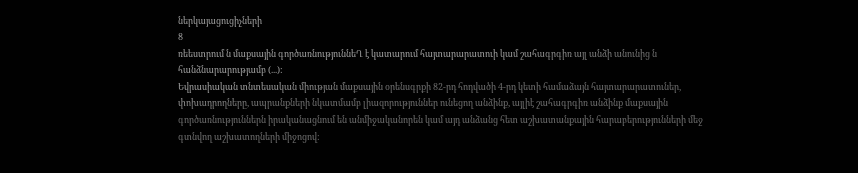ներկայացուցիչների
8
ռեեստրում ն մաքսային գործառնություննեՂ է կատարում հայտարարատուի կամ շահագրգիռ այլ անձի անունից ն հանձնարարությամբ (...):
Եվրասիական տնտեսական միության մաքսային օրենսգրքի 82-րդ հոդվածի 4-րդ կետի համաձայն հայտարարատուներ, փոխադրողները, ապրանքների նկատմամբ լիազորություններ ունեցող անձինք, այլիէ շահագրգիռ անձինք մաքսային գործառնություններն իրականացնում են անմիջականորեն կամ այդ անձանց հետ աշխատանքային հարաբերությունների մեջ գտնվող աշխատողների միջոցով: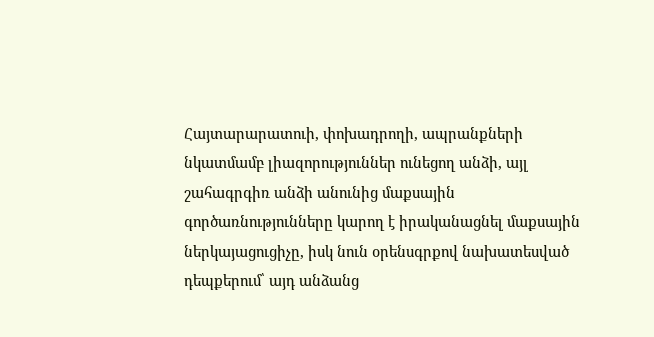Հայտարարատուի, փոխադրողի, ապրանքների նկատմամբ լիազորություններ ունեցող անձի, այլ շահագրգիռ անձի անունից մաքսային գործառնությունները կարող է իրականացնել մաքսային ներկայացուցիչը, իսկ նուն օրենսգրքով նախատեսված դեպքերում՝ այդ անձանց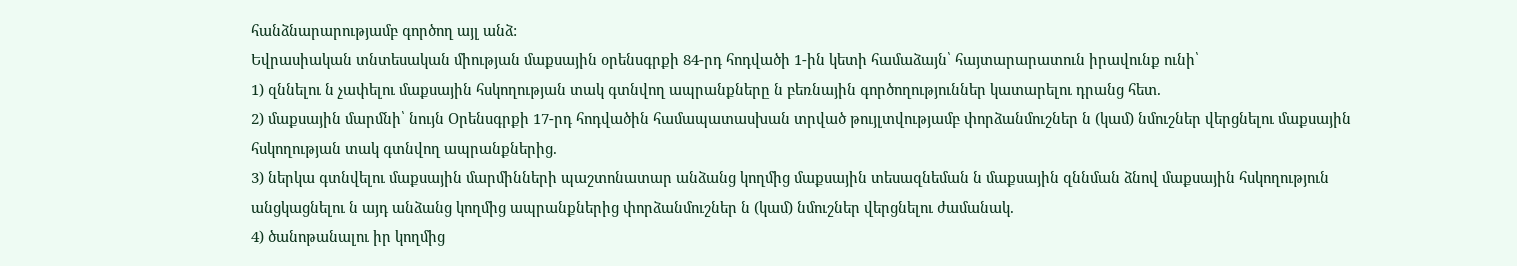հանձնարարությամբ գործող այլ անձ:
Եվրասիական տնտեսական միության մաքսային օրենսգրքի 84-րդ հոդվածի 1-ին կետի համաձայն՝ հայտարարատուն իրավունք ունի՝
1) զննելու ն չափելու մաքսային հսկողության տակ գտնվող ապրանքները ն բեռնային գործողություններ կատարելու դրանց հետ.
2) մաքսային մարմնի՝ նույն Օրենսգրքի 17-րդ հոդվածին համապատասխան տրված թույլտվությամբ փորձանմուշներ ն (կամ) նմուշներ վերցնելու մաքսային հսկողության տակ գտնվող ապրանքներից.
3) ներկա գտնվելու մաքսային մարմինների պաշտոնատար անձանց կողմից մաքսային տեսազնեման ն մաքսային զննման ձնով մաքսային հսկողություն անցկացնելու ն այդ անձանց կողմից ապրանքներից փորձանմուշներ ն (կամ) նմուշներ վերցնելու ժամանակ.
4) ծանոթանալու իր կողմից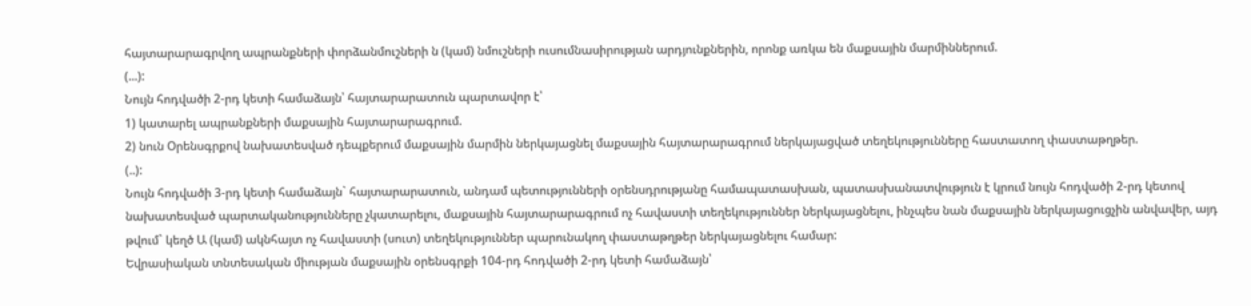հայտարարագրվող ապրանքների փորձանմուշների ն (կամ) նմուշների ուսումնասիրության արդյունքներին, որոնք առկա են մաքսային մարմիններում.
(...):
Նույն հոդվածի 2-րդ կետի համաձայն՝ հայտարարատուն պարտավոր է՝
1) կատարել ապրանքների մաքսային հայտարարագրում.
2) նուն Օրենսգրքով նախատեսված դեպքերում մաքսային մարմին ներկայացնել մաքսային հայտարարագրում ներկայացված տեղեկությունները հաստատող փաստաթղթեր.
(..):
Նույն հոդվածի 3-րդ կետի համաձայն` հայտարարատուն, անդամ պետությունների օրենսդրությանը համապատասխան, պատասխանատվություն է կրում նույն հոդվածի 2-րդ կետով նախատեսված պարտականությունները չկատարելու, մաքսային հայտարարագրում ոչ հավաստի տեղեկություններ ներկայացնելու, ինչպես նան մաքսային ներկայացուցչին անվավեր, այդ թվում` կեղծ Ա (կամ) ակնհայտ ոչ հավաստի (սուտ) տեղեկություններ պարունակող փաստաթղթեր ներկայացնելու համար:
Եվրասիական տնտեսական միության մաքսային օրենսգրքի 104-րդ հոդվածի 2-րդ կետի համաձայն՝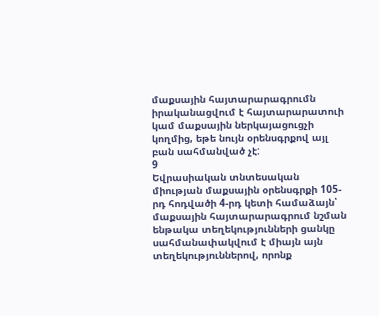մաքսային հայտարարագրումն իրականացվում է հայտարարատուի կամ մաքսային ներկայացուցչի կողմից, եթե նույն օրենսգրքով այլ բան սահմանված չէ:
9
Եվրասիական տնտեսական միության մաքսային օրենսգրքի 105-րդ հոդվածի 4-րդ կետի համաձայն՝ մաքսային հայտարարագրում նշման ենթակա տեղեկությունների ցանկը սահմանափակվում է միայն այն տեղեկություններով, որոնք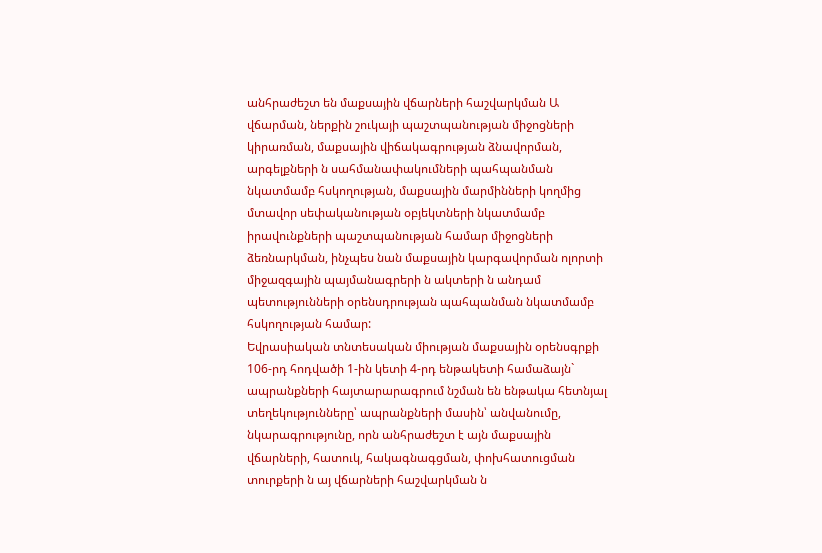անհրաժեշտ են մաքսային վճարների հաշվարկման Ա վճարման, ներքին շուկայի պաշտպանության միջոցների կիրառման, մաքսային վիճակագրության ձնավորման, արգելքների ն սահմանափակումների պահպանման նկատմամբ հսկողության, մաքսային մարմինների կողմից մտավոր սեփականության օբյեկտների նկատմամբ իրավունքների պաշտպանության համար միջոցների ձեռնարկման, ինչպես նան մաքսային կարգավորման ոլորտի միջազգային պայմանագրերի ն ակտերի ն անդամ պետությունների օրենսդրության պահպանման նկատմամբ հսկողության համար:
Եվրասիական տնտեսական միության մաքսային օրենսգրքի 106-րդ հոդվածի 1-ին կետի 4-րդ ենթակետի համաձայն` ապրանքների հայտարարագրում նշման են ենթակա հետնյալ տեղեկությունները՝ ապրանքների մասին՝ անվանումը, նկարագրությունը, որն անհրաժեշտ է այն մաքսային վճարների, հատուկ, հակագնագցման, փոխհատուցման տուրքերի ն այ վճարների հաշվարկման ն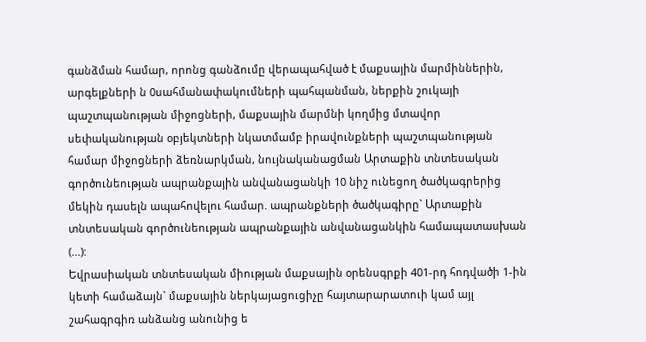գանձման համար, որոնց գանձումը վերապահված է մաքսային մարմիններին, արգելքների ն 0սահմանափակումների պահպանման, ներքին շուկայի պաշտպանության միջոցների, մաքսային մարմնի կողմից մտավոր սեփականության օբյեկտների նկատմամբ իրավունքների պաշտպանության համար միջոցների ձեռնարկման, նույնականացման Արտաքին տնտեսական գործունեության ապրանքային անվանացանկի 10 նիշ ունեցող ծածկագրերից մեկին դասելն ապահովելու համար. ապրանքների ծածկագիրը` Արտաքին տնտեսական գործունեության ապրանքային անվանացանկին համապատասխան (...):
Եվրասիական տնտեսական միության մաքսային օրենսգրքի 401-րդ հոդվածի 1-ին կետի համաձայն` մաքսային ներկայացուցիչը հայտարարատուի կամ այլ շահագրգիռ անձանց անունից ե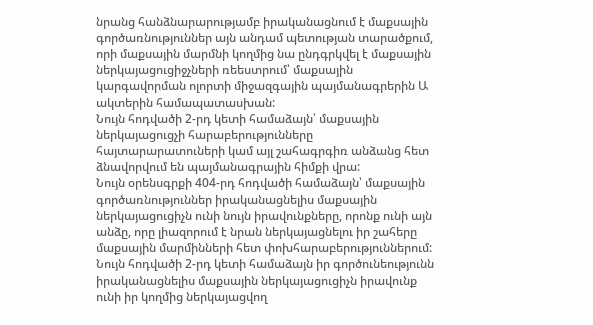նրանց հանձնարարությամբ իրականացնում է մաքսային գործառնություններ այն անդամ պետության տարածքում, որի մաքսային մարմնի կողմից նա ընդգրկվել է մաքսային ներկայացուցիջչների ռեեստրում՝ մաքսային կարգավորման ոլորտի միջազգային պայմանագրերին Ա ակտերին համապատասխան:
Նույն հոդվածի 2-րդ կետի համաձայն՝ մաքսային ներկայացուցչի հարաբերությունները հայտարարատուների կամ այլ շահագրգիռ անձանց հետ ձնավորվում են պայմանագրային հիմքի վրա:
Նույն օրենսգրքի 404-րդ հոդվածի համաձայն՝ մաքսային գործառնություններ իրականացնելիս մաքսային ներկայացուցիչն ունի նույն իրավունքները, որոնք ունի այն անձը, որը լիազորում է նրան ներկայացնելու իր շահերը մաքսային մարմինների հետ փոխհարաբերություններում:
Նույն հոդվածի 2-րդ կետի համաձայն իր գործունեությունն իրականացնելիս մաքսային ներկայացուցիչն իրավունք ունի իր կողմից ներկայացվող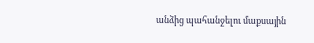անձից պահանջելու մաքսային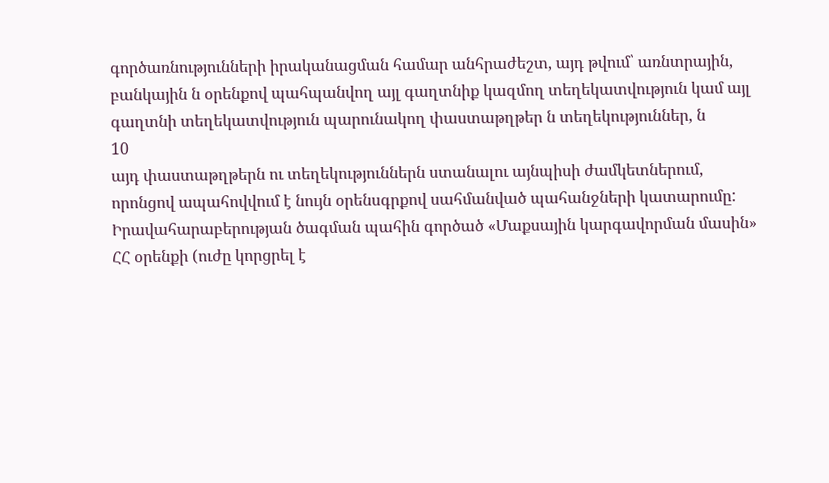գործառնությունների իրականացման համար անհրաժեշտ, այդ թվում՝ առնտրային, բանկային ն օրենքով պահպանվող այլ գաղտնիք կազմող տեղեկատվություն կամ այլ գաղտնի տեղեկատվություն պարունակող փաստաթղթեր ն տեղեկություններ, ն
10
այդ փաստաթղթերն ու տեղեկություններն ստանալու այնպիսի ժամկետներում, որոնցով ապահովվում է նույն օրենսգրքով սահմանված պահանջների կատարումը:
Իրավահարաբերության ծագման պահին գործած «Մաքսային կարգավորման մասին» ՀՀ օրենքի (ուժը կորցրել է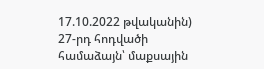17.10.2022 թվականին) 27-րդ հոդվածի համաձայն՝ մաքսային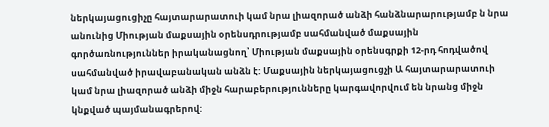ներկայացուցիչը հայտարարատուի կամ նրա լիազորած անձի հանձնարարությամբ ն նրա անունից Միության մաքսային օրենսդրությամբ սահմանված մաքսային գործառնություններ իրականացնող՝ Միության մաքսային օրենսգրքի 12-րդ հոդվածով սահմանված իրավաբանական անձն է: Մաքսային ներկայացուցչի Ա հայտարարատուի կամ նրա լիազորած անձի միջն հարաբերությունները կարգավորվում են նրանց միջն կնքված պայմանագրերով: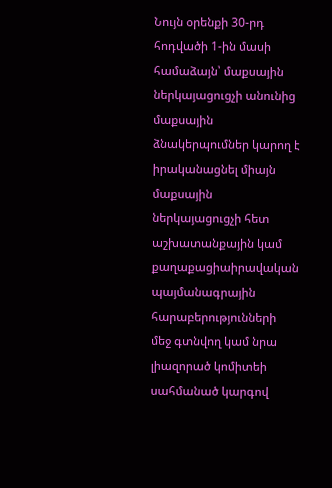Նույն օրենքի 30-րդ հոդվածի 1-ին մասի համաձայն՝ մաքսային ներկայացուցչի անունից մաքսային ձնակերպումներ կարող է իրականացնել միայն մաքսային ներկայացուցչի հետ աշխատանքային կամ քաղաքացիաիրավական պայմանագրային հարաբերությունների մեջ գտնվող կամ նրա լիազորած կոմիտեի սահմանած կարգով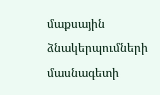մաքսային ձնակերպումների մասնագետի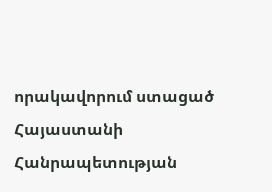որակավորում ստացած Հայաստանի Հանրապետության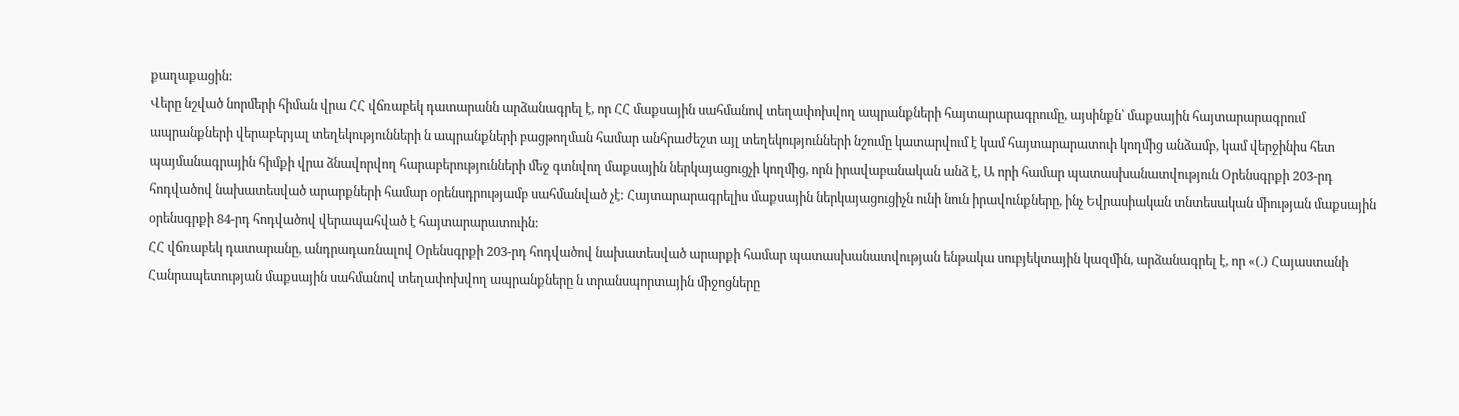քաղաքացին:
Վերը նշված նորմերի հիման վրա ՀՀ վճռաբեկ դատարանն արձանագրել է, որ ՀՀ մաքսային սահմանով տեղափոխվող ապրանքների հայտարարագրումը, այսինքն՝ մաքսային հայտարարագրում ապրանքների վերաբերյալ տեղեկությունների ն ապրանքների բացթողման համար անհրաժեշտ այլ տեղեկությունների նշումը կատարվում է կամ հայտարարատուի կողմից անձամբ, կամ վերջինիս հետ պայմանագրային հիմքի վրա ձնավորվող հարաբերությունների մեջ գտնվող մաքսային ներկայացուցչի կողմից, որն իրավաբանական անձ է, Ա որի համար պատասխանատվություն Օրենսգրքի 203-րդ հոդվածով նախատեսված արարքների համար օրենսդրությամբ սահմանված չէ: Հայտարարագրելիս մաքսային ներկայացուցիչն ունի նուն իրավունքները, ինչ Եվրասիական տնտեսական միության մաքսային օրենսգրքի 84-րդ հոդվածով վերապահված է հայտարարատուին:
ՀՀ վճռաբեկ դատարանը, անդրադառնալով Օրենսգրքի 203-րդ հոդվածով նախատեսված արարքի համար պատասխանատվության ենթակա սուբյեկտային կազմին, արձանագրել է, որ «(.) Հայաստանի Հանրապետության մաքսային սահմանով տեղափոխվող ապրանքները ն տրանսպորտային միջոցները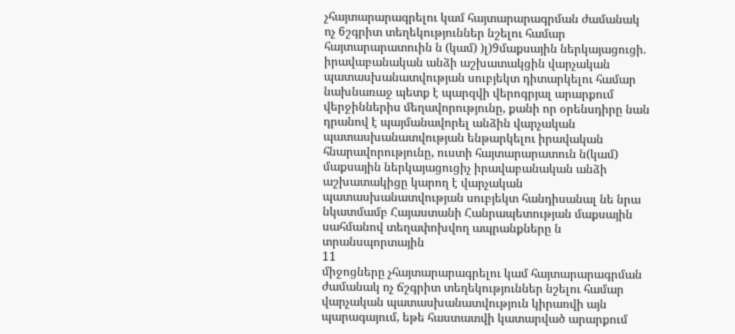չհայտարարագրելու կամ հայտարարագրման ժամանակ ոչ 6շգրիտ տեղեկություններ նշելու համար հայտարարատուին ն (կամ) )լ)9մաքսային ներկայացուցի. իրավաբանական անձի աշխատակցին վարչական պատասխանատվության սուբյեկտ դիտարկելու համար նախնառաջ պետք է պարզվի վերոգրյալ արարքում վերջիններիս մեղավորությունը, քանի որ օրենսդիրը նան դրանով է պայմանավորել անձին վարչական պատասխանատվության ենթարկելու իրավական հնարավորությունը, ուստի հայտարարատուն ն(կամ) մաքսային ներկայացուցիչ իրավաբանական անձի աշխատակիցը կարող է վարչական պատասխանատվության սուբյեկտ հանդիսանալ նե նրա նկատմամբ Հայաստանի Հանրապետության մաքսային սահմանով տեղափոխվող ապրանքները ն տրանսպորտային
11
միջոցները չհայտարարագրելու կամ հայտարարագրման ժամանակ ոչ ճշգրիտ տեղեկություններ նշելու համար վարչական պատասխանատվություն կիրառվի այն պարագայում, եթե հաստատվի կատարված արարքում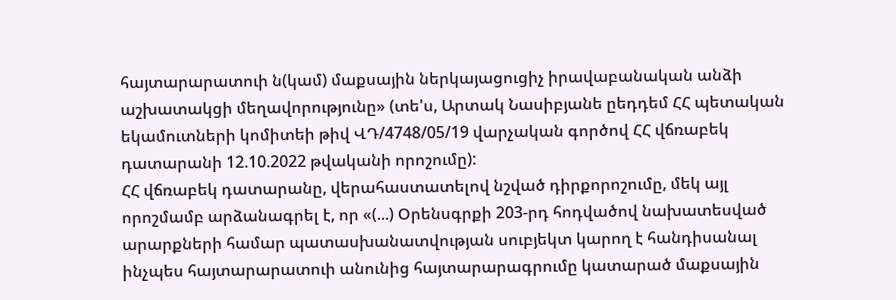հայտարարատուի ն(կամ) մաքսային ներկայացուցիչ իրավաբանական անձի աշխատակցի մեղավորությունը» (տե'ս, Արտակ Նասիբյանե ըեդդեմ ՀՀ պետական եկամուտների կոմիտեի թիվ ՎԴ/4748/05/19 վարչական գործով ՀՀ վճռաբեկ դատարանի 12.10.2022 թվականի որոշումը):
ՀՀ վճռաբեկ դատարանը, վերահաստատելով նշված դիրքորոշումը, մեկ այլ որոշմամբ արձանագրել է, որ «(...) Օրենսգրքի 203-րդ հոդվածով նախատեսված արարքների համար պատասխանատվության սուբյեկտ կարող է հանդիսանալ ինչպես հայտարարատուի անունից հայտարարագրումը կատարած մաքսային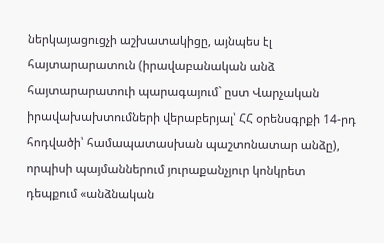ներկայացուցչի աշխատակիցը, այնպես էլ հայտարարատուն (իրավաբանական անձ հայտարարատուի պարագայում` ըստ Վարչական իրավախախտումների վերաբերյալ՝ ՀՀ օրենսգրքի 14-րդ հոդվածի՝ համապատասխան պաշտոնատար անձը), որպիսի պայմաններում յուրաքանչյուր կոնկրետ դեպքում «անձնական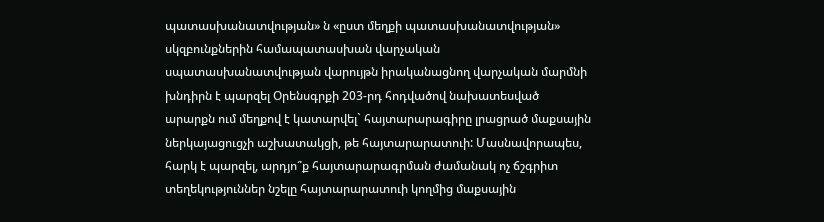պատասխանատվության» ն «ըստ մեղքի պատասխանատվության» սկզբունքներին համապատասխան վարչական սպատասխանատվության վարույթն իրականացնող վարչական մարմնի խնդիրն է պարզել Օրենսգրքի 203-րդ հոդվածով նախատեսված արարքն ում մեղքով է կատարվել` հայտարարագիրը լրացրած մաքսային ներկայացուցչի աշխատակցի, թե հայտարարատուի: Մասնավորապես, հարկ է պարզել, արդյո՞ք հայտարարագրման ժամանակ ոչ ճշգրիտ տեղեկություններ նշելը հայտարարատուի կողմից մաքսային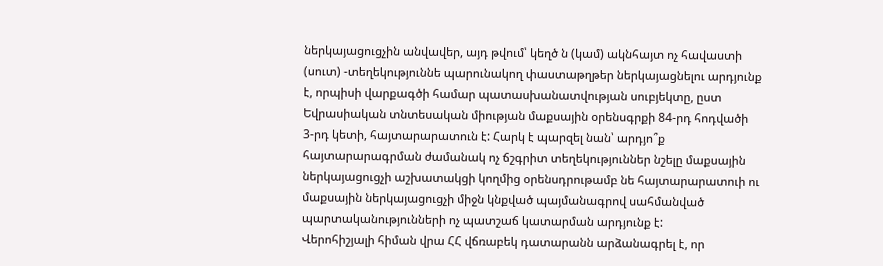ներկայացուցչին անվավեր, այդ թվում՝ կեղծ ն (կամ) ակնհայտ ոչ հավաստի (սուտ) -տեղեկություննե պարունակող փաստաթղթեր ներկայացնելու արդյունք է, որպիսի վարքագծի համար պատասխանատվության սուբյեկտը, ըստ Եվրասիական տնտեսական միության մաքսային օրենսգրքի 84-րդ հոդվածի 3-րդ կետի, հայտարարատուն է: Հարկ է պարզել նան՝ արդյո՞ք հայտարարագրման ժամանակ ոչ ճշգրիտ տեղեկություններ նշելը մաքսային ներկայացուցչի աշխատակցի կողմից օրենսդրութամբ նե հայտարարատուի ու մաքսային ներկայացուցչի միջն կնքված պայմանագրով սահմանված պարտականությունների ոչ պատշաճ կատարման արդյունք է:
Վերոհիշյալի հիման վրա ՀՀ վճռաբեկ դատարանն արձանագրել է, որ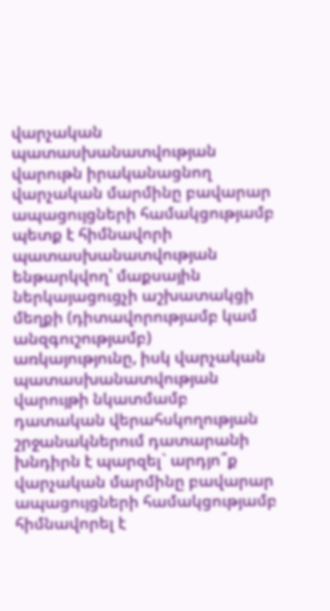վարչական պատասխանատվության վարութն իրականացնող վարչական մարմինը բավարար ապացույցների համակցությամբ պետք է հիմնավորի պատասխանատվության ենթարկվող՝ մաքսային ներկայացուցչի աշխատակցի մեղքի (դիտավորությամբ կամ անզգուշությամբ) առկայությունը, իսկ վարչական պատասխանատվության վարույթի նկատմամբ դատական վերահսկողության շրջանակներում դատարանի խնդիրն է պարզել` արդյո՞ք վարչական մարմինը բավարար ապացույցների համակցությամբ հիմնավորել է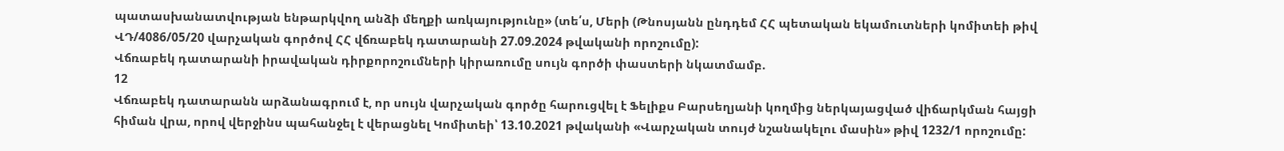պատասխանատվության ենթարկվող անձի մեղքի առկայությունը» (տե՛ս, Մերի (Թնոսյանն ընդդեմ ՀՀ պետական եկամուտների կոմիտեի թիվ ՎԴ/4086/05/20 վարչական գործով ՀՀ վճռաբեկ դատարանի 27.09.2024 թվականի որոշումը):
Վճռաբեկ դատարանի իրավական դիրքորոշումների կիրառումը սույն գործի փաստերի նկատմամբ.
12
Վճռաբեկ դատարանն արձանագրում է, որ սույն վարչական գործը հարուցվել է Ֆելիքս Բարսեղյանի կողմից ներկայացված վիճարկման հայցի հիման վրա, որով վերջինս պահանջել է վերացնել Կոմիտեի՝ 13.10.2021 թվականի «Վարչական տույժ նշանակելու մասին» թիվ 1232/1 որոշումը: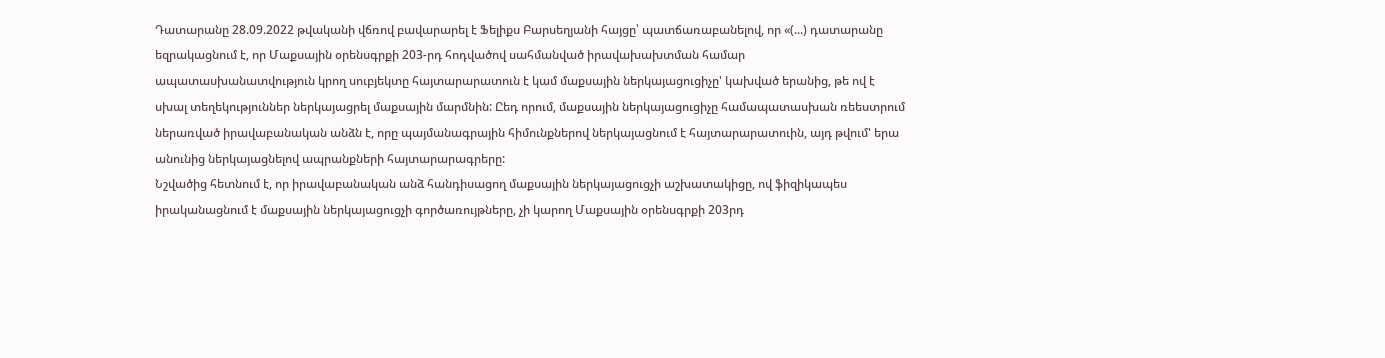Դատարանը 28.09.2022 թվականի վճռով բավարարել է Ֆելիքս Բարսեղյանի հայցը՝ պատճառաբանելով, որ «(...) դատարանը եզրակացնում է, որ Մաքսային օրենսգրքի 203-րդ հոդվածով սահմանված իրավախախտման համար ապատասխանատվություն կրող սուբյեկտը հայտարարատուն է կամ մաքսային ներկայացուցիչը' կախված երանից, թե ով է սխալ տեղեկություններ ներկայացրել մաքսային մարմնին: Ըեդ որում, մաքսային ներկայացուցիչը համապատասխան ռեեստրում ներառված իրավաբանական անձն է, որը պայմանագրային հիմունքներով ներկայացնում է հայտարարատուին, այդ թվում' երա անունից ներկայացնելով ապրանքների հայտարարագրերը:
Նշվածից հետնում է, որ իրավաբանական անձ հանդիսացող մաքսային ներկայացուցչի աշխատակիցը, ով ֆիզիկապես իրականացնում է մաքսային ներկայացուցչի գործառույթները, չի կարող Մաքսային օրենսգրքի 203րդ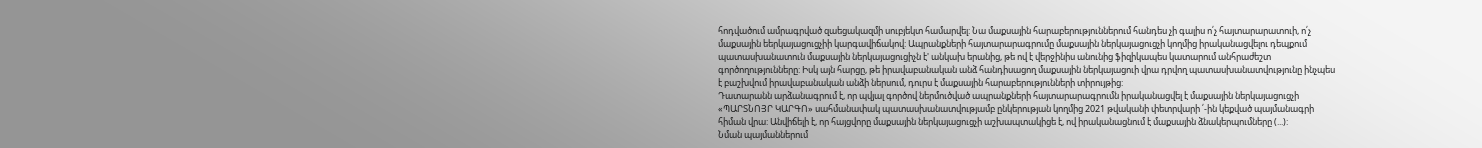հոդվածում ամրագրված զաեցակազմի սուբյեկտ համարվել: Նա մաքսային հարաբերություններում հանդես չի գալիս ո՛չ հայտարարատուի, ո՛չ մաքսային եերկայացուցչիի կարգավիճակով: Ապրանքների հայտարարագրումը մաքսային ներկայացուցչի կողմից իրականացվելու դեպքում պատասխանատուն մաքսային ներկայացուցիչն է' անկախ երանից, թե ով է վերջինիս անունից ֆիզիկապես կատարում անհրաժեշտ գործողությունները: Իսկ այն հարցը, թե իրավաբանական անձ հանդիսացող մաքսային ներկայացուի վրա դրվող պատասխանատվությունը ինչպես է բաշխվում իրավաբանական անձի ներսում, դուրս է մաքսային հարաբերությունների տիրույթից:
Դատարանն արձանագրում է, որ պվյալ գործով ներմուծված ապրանքների հայտարարագրումն իրականացվել է մաքսային ներկայացուցչի «ՊԱՐՏՆՈՅՐ ԿԱՐԳՈ» սահմանափակ պատասխանատվությամբ ընկերության կողմից 2021 թվականի փետրվարի ՛-ին կեքված պայմանագրի հիման վրա: Անվիճելի է, որ հայցվորը մաքսային ներկայացուցչի աշխապտակիցե է, ով իրականացնում է մաքսային ձնակերպումները (...):
Նման պայմաններում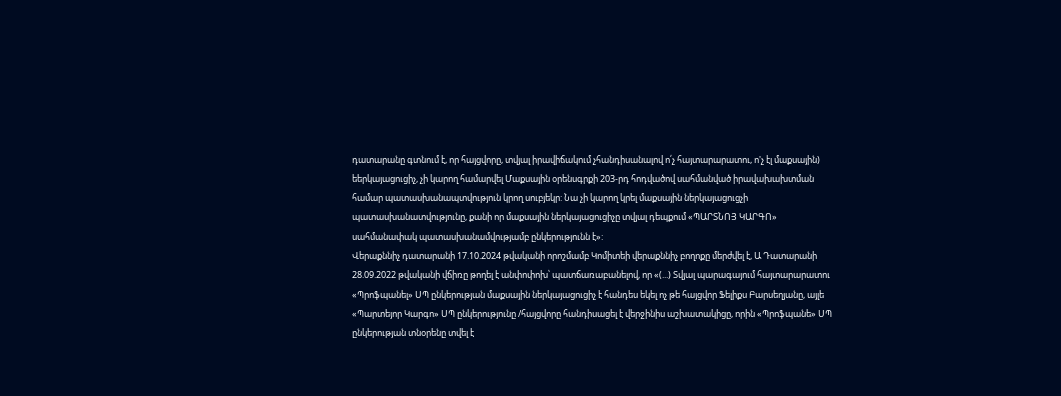դատարանը գտնում է, որ հայցվորը, տվյալ իրավիճակում չհանդիսանալով ո՛չ հայտարարատու, ո'չ էլ մաքսային) եերկայացուցիչ, չի կարող համարվել Մաքսային օրենսգրքի 203-րդ հոդվածով սահմանված իրավախախտման համար պատասխանապտվություն կրող սուբյեկր: Նա չի կարող կրել մաքսային ներկայացուցչի պատասխանատվությունը, քանի որ մաքսային ներկայացուցիչը տվյալ դեպքում «ՊԱՐՏՆՈՅ ԿԱՐԳՈ» սահմանափակ պատասխանամվությամբ ընկերությունն է»:
Վերաքննիչ դատարանի 17.10.2024 թվականի որոշմամբ Կոմիտեի վերաքննիչ բողոքը մերժվել է, Ա Դատարանի 28.09.2022 թվականի վճիռը թողել է անփոփոխ՝ պատճառաբանելով, որ «(...) Տվյալ պարագայում հայտարարատու «Պրոֆպանել» ՍՊ ընկերության մաքսային ներկայացուցիչ է հանդես եկել ոչ թե հայցվոր Ֆելիքս Բարսեղյանը, այլե «Պարտեյոր Կարգո» ՍՊ ընկերությունը /հայցվորը հանդիսացել է վերջինիս աշխատակիցը, որին «Պրոֆպանե» ՍՊ ընկերության տնօրենը տվել է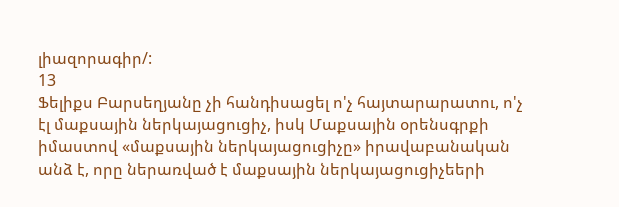լիազորագիր/:
13
Ֆելիքս Բարսեղյանը չի հանդիսացել ո'չ հայտարարատու, ո'չ էլ մաքսային ներկայացուցիչ, իսկ Մաքսային օրենսգրքի իմաստով «մաքսային ներկայացուցիչը» իրավաբանական անձ է, որը ներառված է մաքսային ներկայացուցիչեերի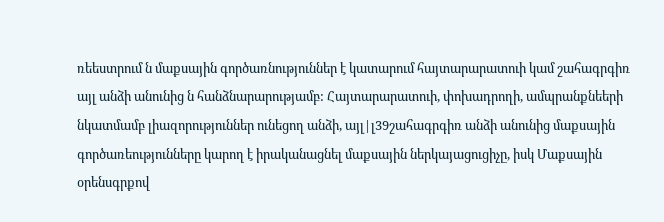ռեեստրում ն մաքսային գործառնություններ է կատարում հայտարարատուի կամ շահագրգիռ այլ անձի անունից ն հանձնարարությամբ: Հայտարարատուի, փոխադրողի, ամպրանքնեերի նկատմամբ լիազորություններ ունեցող անձի, այլ|լ39շահագրգիռ անձի անունից մաքսային գործառեությունները կարող է իրականացնել մաքսային ներկայացուցիչը, իսկ Մաքսային օրենսգրքով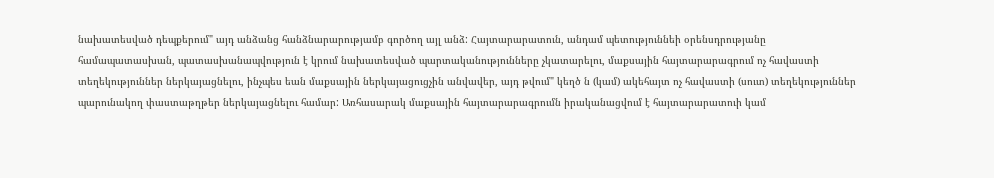նախատեսված դեպքերում" այդ անձանց հանձնարարությամբ գործող այլ անձ: Հայտարարատուն, անդամ պետություննեի օրենսդրությանը համապատասխան, պատասխանապվություն է կրում նախատեսված պարտականությունները չկատարելու, մաքսային հայտարարագրում ոչ հավաստի տեղեկություններ ներկայացնելու, ինչպես եան մաքսային ներկայացուցչին անվավեր, այդ թվում" կեղծ ն (կամ) ակեհայտ ոչ հավաստի (սուտ) տեղեկություններ պարունակող փաստաթղթեր ներկայացնելու համար: Առհասարակ մաքսային հայտարարագրումն իրականացվում է հայտարարատուի կամ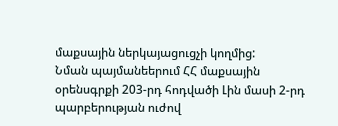մաքսային ներկայացուցչի կողմից:
Նման պայմանեերում ՀՀ մաքսային օրենսգրքի 203-րդ հոդվածի Լին մասի 2-րդ պարբերության ուժով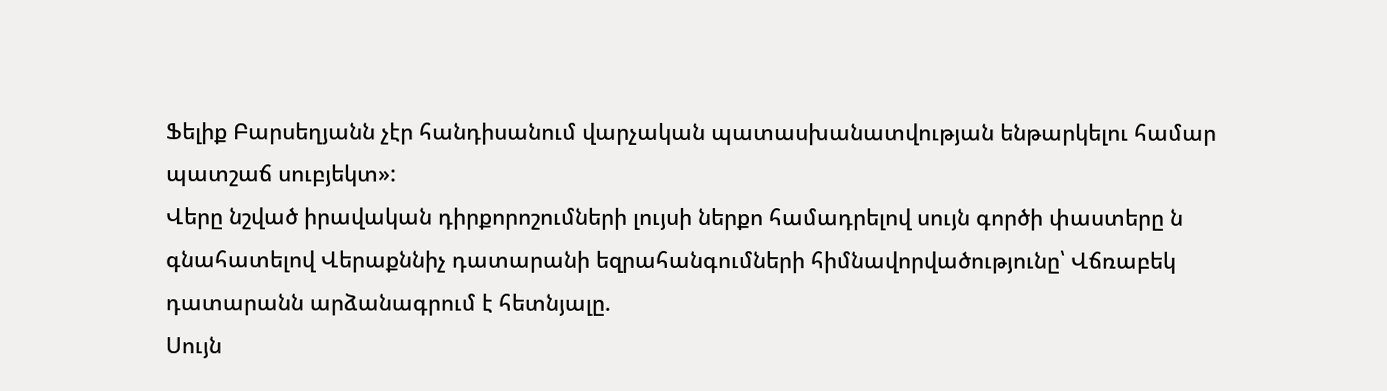Ֆելիք Բարսեղյանն չէր հանդիսանում վարչական պատասխանատվության ենթարկելու համար պատշաճ սուբյեկտ»:
Վերը նշված իրավական դիրքորոշումների լույսի ներքո համադրելով սույն գործի փաստերը ն գնահատելով Վերաքննիչ դատարանի եզրահանգումների հիմնավորվածությունը՝ Վճռաբեկ դատարանն արձանագրում է հետնյալը.
Սույն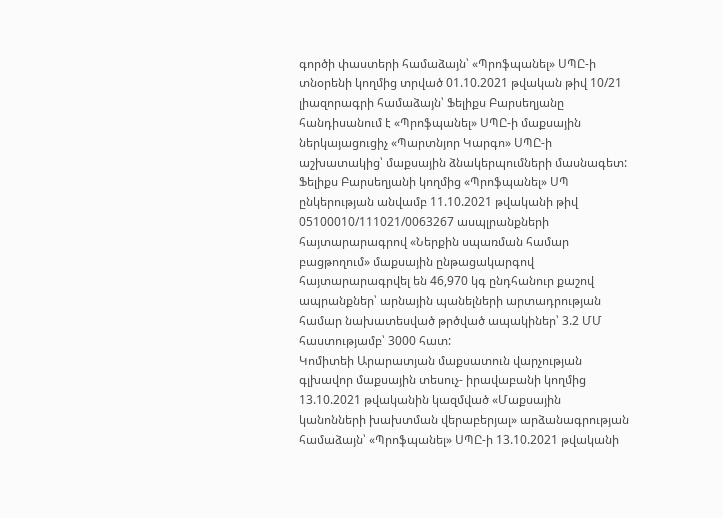գործի փաստերի համաձայն՝ «Պրոֆպանել» ՍՊԸ-ի տնօրենի կողմից տրված 01.10.2021 թվական թիվ 10/21 լիազորագրի համաձայն՝ Ֆելիքս Բարսեղյանը հանդիսանում է «Պրոֆպանել» ՍՊԸ-ի մաքսային ներկայացուցիչ «Պարտնյոր Կարգո» ՍՊԸ-ի աշխատակից՝ մաքսային ձնակերպումների մասնագետ:
Ֆելիքս Բարսեղյանի կողմից «Պրոֆպանել» ՍՊ ընկերության անվամբ 11.10.2021 թվականի թիվ 05100010/111021/0063267 ասպլրանքների հայտարարագրով «Ներքին սպառման համար բացթողում» մաքսային ընթացակարգով հայտարարագրվել են 46,970 կգ ընդհանուր քաշով ապրանքներ՝ արնային պանելների արտադրության համար նախատեսված թրծված ապակիներ՝ 3.2 ՄՄ հաստությամբ՝ 3000 հատ:
Կոմիտեի Արարատյան մաքսատուն վարչության գլխավոր մաքսային տեսուչ- իրավաբանի կողմից 13.10.2021 թվականին կազմված «Մաքսային կանոնների խախտման վերաբերյալ» արձանագրության համաձայն՝ «Պրոֆպանել» ՍՊԸ-ի 13.10.2021 թվականի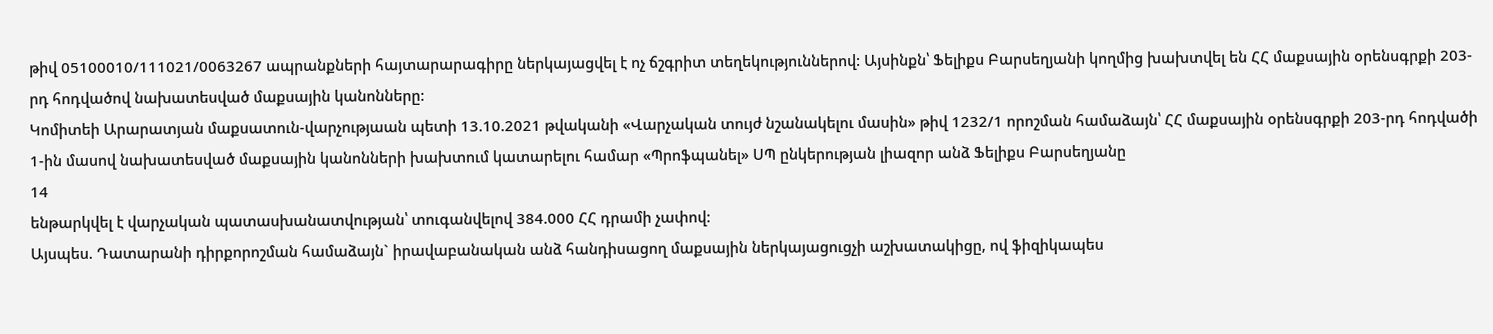թիվ 05100010/111021/0063267 ապրանքների հայտարարագիրը ներկայացվել է ոչ ճշգրիտ տեղեկություններով: Այսինքն՝ Ֆելիքս Բարսեղյանի կողմից խախտվել են ՀՀ մաքսային օրենսգրքի 203-րդ հոդվածով նախատեսված մաքսային կանոնները:
Կոմիտեի Արարատյան մաքսատուն-վարչությաան պետի 13.10.2021 թվականի «Վարչական տույժ նշանակելու մասին» թիվ 1232/1 որոշման համաձայն՝ ՀՀ մաքսային օրենսգրքի 203-րդ հոդվածի 1-ին մասով նախատեսված մաքսային կանոնների խախտում կատարելու համար «Պրոֆպանել» ՍՊ ընկերության լիազոր անձ Ֆելիքս Բարսեղյանը
14
ենթարկվել է վարչական պատասխանատվության՝ տուգանվելով 384.000 ՀՀ դրամի չափով:
Այսպես. Դատարանի դիրքորոշման համաձայն` իրավաբանական անձ հանդիսացող մաքսային ներկայացուցչի աշխատակիցը, ով ֆիզիկապես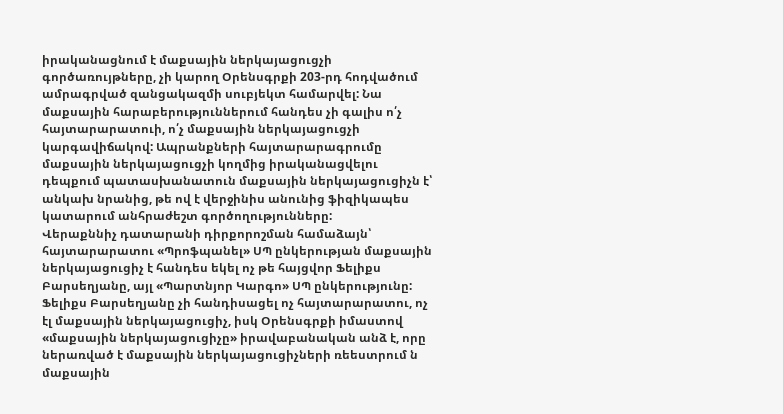իրականացնում է մաքսային ներկայացուցչի գործառույթները, չի կարող Օրենսգրքի 203-րդ հոդվածում ամրագրված զանցակազմի սուբյեկտ համարվել: Նա մաքսային հարաբերություններում հանդես չի գալիս ո՛չ հայտարարատուի, ո՛չ մաքսային ներկայացուցչի կարգավիճակով: Ապրանքների հայտարարագրումը մաքսային ներկայացուցչի կողմից իրականացվելու դեպքում պատասխանատուն մաքսային ներկայացուցիչն է՝ անկախ նրանից, թե ով է վերջինիս անունից ֆիզիկապես կատարում անհրաժեշտ գործողությունները:
Վերաքննիչ դատարանի դիրքորոշման համաձայն՝ հայտարարատու «Պրոֆպանել» ՍՊ ընկերության մաքսային ներկայացուցիչ է հանդես եկել ոչ թե հայցվոր Ֆելիքս Բարսեղյանը, այլ «Պարտնյոր Կարգո» ՍՊ ընկերությունը: Ֆելիքս Բարսեղյանը չի հանդիսացել ոչ հայտարարատու, ոչ էլ մաքսային ներկայացուցիչ, իսկ Օրենսգրքի իմաստով «մաքսային ներկայացուցիչը» իրավաբանական անձ է, որը ներառված է մաքսային ներկայացուցիչների ռեեստրում ն մաքսային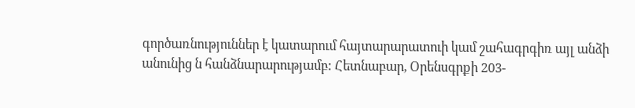գործառնություններ է կատարում հայտարարատուի կամ շահագրգիռ այլ անձի անունից ն հանձնարարությամբ: Հետնաբար, Օրենսգրքի 203-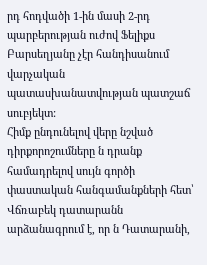րդ հոդվածի 1-ին մասի 2-րդ պարբերության ուժով Ֆելիքս Բարսեղյանը չէր հանդիսանում վարչական պատասխանատվության պատշաճ սուբյեկտ:
Հիմք ընդունելով վերը նշված դիրքորոշումները ն դրանք համադրելով սույն գործի փաստական հանգամանքների հետ՝ Վճռաբեկ դատարանն արձանագրում է, որ ն Դատարանի,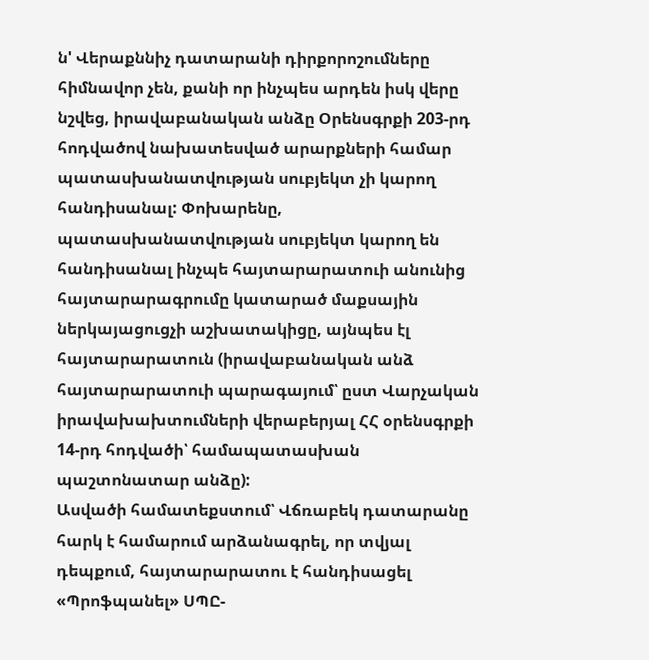ն' Վերաքննիչ դատարանի դիրքորոշումները հիմնավոր չեն, քանի որ ինչպես արդեն իսկ վերը նշվեց, իրավաբանական անձը Օրենսգրքի 203-րդ հոդվածով նախատեսված արարքների համար պատասխանատվության սուբյեկտ չի կարող հանդիսանալ: Փոխարենը, պատասխանատվության սուբյեկտ կարող են հանդիսանալ ինչպե հայտարարատուի անունից հայտարարագրումը կատարած մաքսային ներկայացուցչի աշխատակիցը, այնպես էլ հայտարարատուն (իրավաբանական անձ հայտարարատուի պարագայում՝ ըստ Վարչական իրավախախտումների վերաբերյալ ՀՀ օրենսգրքի 14-րդ հոդվածի՝ համապատասխան պաշտոնատար անձը):
Ասվածի համատեքստում՝ Վճռաբեկ դատարանը հարկ է համարում արձանագրել, որ տվյալ դեպքում, հայտարարատու է հանդիսացել «Պրոֆպանել» ՍՊԸ-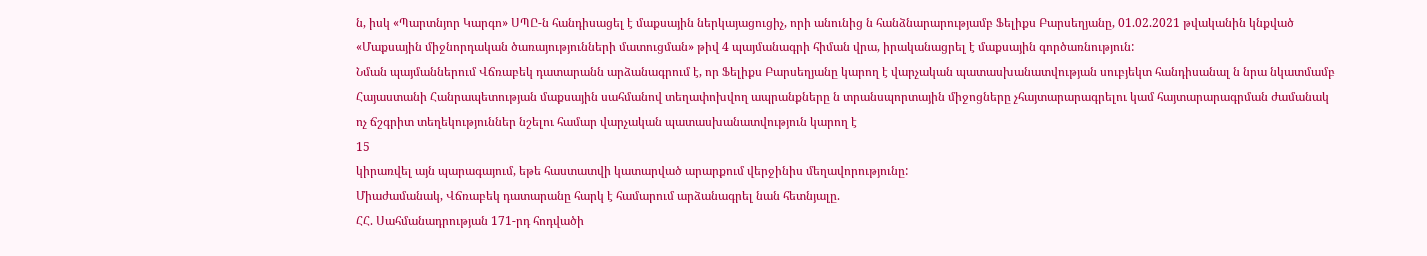ն, իսկ «Պարտնյոր Կարգո» ՍՊԸ-ն հանդիսացել է մաքսային ներկայացուցիչ, որի անունից ն հանձնարարությամբ Ֆելիքս Բարսեղյանը, 01.02.2021 թվականին կնքված «Մաքսային միջնորդական ծառայությունների մատուցման» թիվ 4 պայմանագրի հիման վրա, իրականացրել է մաքսային գործառնություն:
Նման պայմաններում Վճռաբեկ դատարանն արձանագրում է, որ Ֆելիքս Բարսեղյանը կարող է վարչական պատասխանատվության սուբյեկտ հանդիսանալ ն նրա նկատմամբ Հայաստանի Հանրապետության մաքսային սահմանով տեղափոխվող ապրանքները ն տրանսպորտային միջոցները չհայտարարագրելու կամ հայտարարագրման ժամանակ ոչ ճշգրիտ տեղեկություններ նշելու համար վարչական պատասխանատվություն կարող է
15
կիրառվել այն պարագայում, եթե հաստատվի կատարված արարքում վերջինիս մեղավորությունը:
Միաժամանակ, Վճռաբեկ դատարանը հարկ է համարում արձանագրել նան հետնյալը.
ՀՀ. Սահմանադրության 171-րդ հոդվածի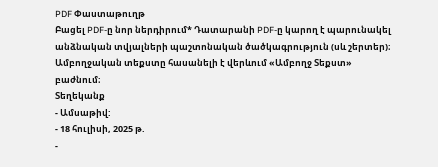PDF Փաստաթուղթ
Բացել PDF-ը նոր ներդիրում* Դատարանի PDF-ը կարող է պարունակել անձնական տվյալների պաշտոնական ծածկագրություն (սև շերտեր)։ Ամբողջական տեքստը հասանելի է վերևում «Ամբողջ Տեքստ» բաժնում։
Տեղեկանք
- Ամսաթիվ:
- 18 հուլիսի, 2025 թ.
-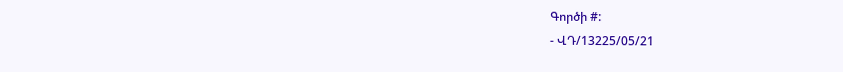Գործի #:
- ՎԴ/13225/05/21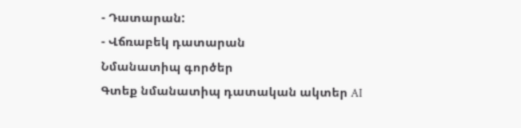- Դատարան:
- Վճռաբեկ դատարան
Նմանատիպ գործեր
Գտեք նմանատիպ դատական ակտեր AI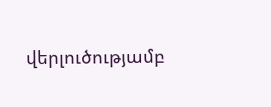վերլուծությամբ